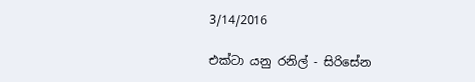3/14/2016

එක්ටා යනු රනිල් - සිරිසේන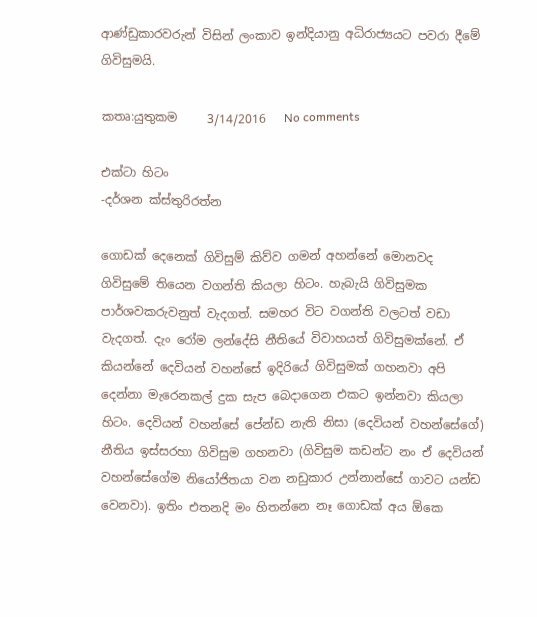ආණ්ඩුකාරවරුන් විසින් ලංකාව ඉන්දියානු අධිරාජ්‍යයට පවරා දීමේ ගිවිසුමයි.

කතෘ:යුතුකම     3/14/2016   No comments

එක්ටා හිටං
-දර්ශන ක්ස්තුරිරත්න

ගොඩක් දෙනෙක් ගිවිසුම් කිව්ව ගමන් අහන්නේ මොනවද ගිවිසුමේ තියෙන වගන්ති කියලා හිටං. හැබැයි ගිවිසුමක පාර්ශවකරුවනුත් වැදගත්. සමහර විට වගන්ති වලටත් වඩා වැදගත්. දැං රෝම ලන්දේසි නීතියේ විවාහයත් ගිවිසුමක්නේ. ඒ කියන්නේ දෙවියන් වහන්සේ ඉදිරියේ ගිවිසුමක් ගහනවා අපි දෙන්නා මැරෙනකල් දුක සැප බෙදාගෙන එකට ඉන්නවා කියලා හිටං. දෙවියන් වහන්සේ පේන්ඩ නැති නිසා (දෙවියන් වහන්සේගේ) නීතිය ඉස්සරහා ගිවිසුම ගහනවා (ගිවිසුම කඩන්ට නං ඒ දෙවියන් වහන්සේගේම නියෝජිතයා වන නඩුකාර උන්නාන්සේ ගාවට යන්ඩ වෙනවා). ඉතිං එතනදි මං හිතන්නෙ නෑ ගොඩක් අය ඕකෙ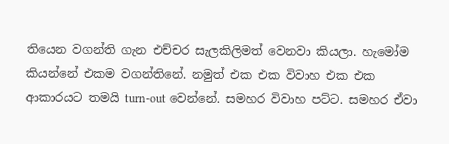තියෙන වගන්ති ගැන එච්චර සැලකිලිමත් වෙනවා කියලා. හැමෝම කියන්නේ එකම වගන්තිනේ. නමුත් එක එක විවාහ එක එක ආකාරයට තමයි turn-out වෙන්නේ. සමහර විවාහ පට්ට. සමහර ඒවා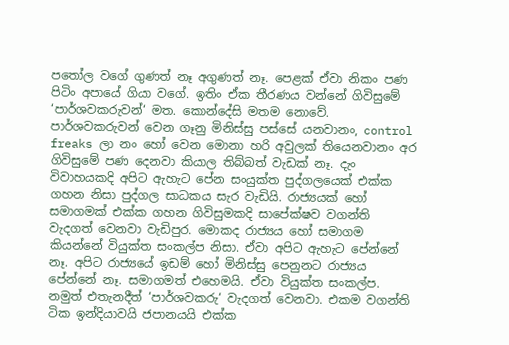පතෝල වගේ ගුණත් නෑ අගුණත් නෑ. පෙළක් ඒවා නිකං පණ පිටිං අපායේ ගියා වගේ. ඉතිං ඒක තීරණය වන්නේ ගිවිසුමේ ‘පාර්ශවකරුවන්‘ මත. කොන්දේසි මතම නොවේ. පාර්ශවකරුවන් වෙන ගෑනු මිනිස්සු පස්සේ යනවානං, control freaks ලා නං හෝ වෙන මොනා හරි අවුලක් තියෙනවානං අර ගිවිසුමේ පණ දෙනවා කියාල තිබ්බත් වැඩක් නෑ. දැං විවාහයකදි අපිට ඇහැට පේන සංයුක්ත පුද්ගලයෙක් එක්ක ගහන නිසා පුද්ගල සාධකය සැර වැඩියි. රාජ්‍යයක් හෝ සමාගමක් එක්ක ගහන ගිවිසුමකදි සාපේක්ෂව වගන්ති වැදගත් වෙනවා වැඩිපුර. මොකද රාජ්‍යය හෝ සමාගම කියන්නේ වියුක්ත සංකල්ප නිසා. ඒවා අපිට ඇහැට පේන්නේ නෑ. අපිට රාජ්‍යයේ ඉඩම් හෝ මිනිස්සු පෙනුනට රාජ්‍යය පේන්නේ නෑ. සමාගමත් එහෙමයි. ඒවා වියුක්ත සංකල්ප. නමුත් එතැනදීත් ‘පාර්ශවකරු‘ වැදගත් වෙනවා. එකම වගන්ති ටික ඉන්දියාවයි ජපානයයි එක්ක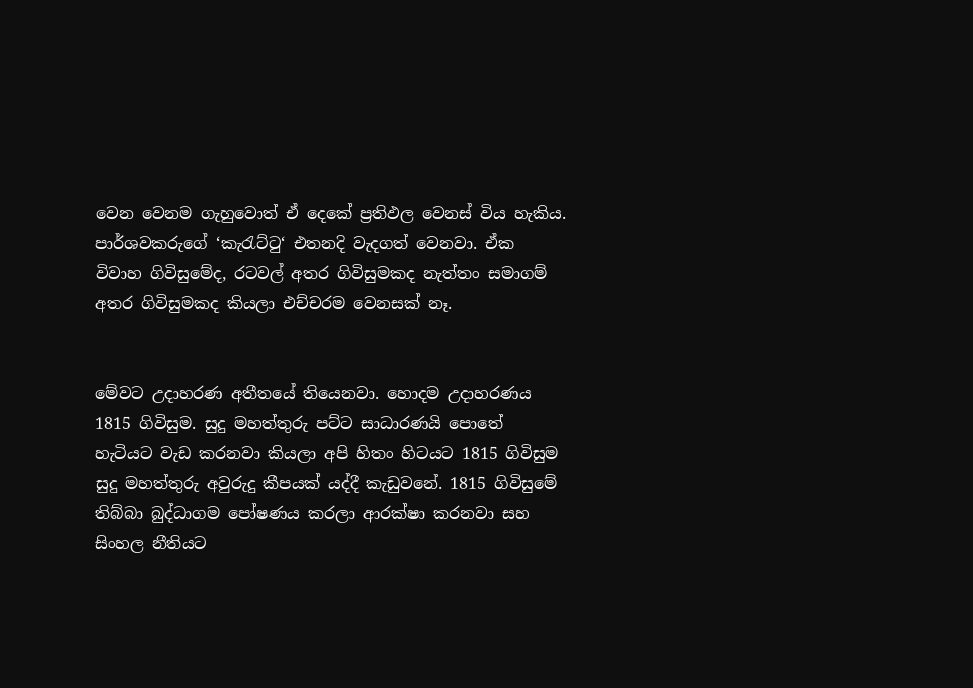වෙන වෙනම ගැහුවොත් ඒ දෙකේ ප්‍රතිඵල වෙනස් විය හැකිය. පාර්ශවකරුගේ ‘කැරැට්ටු‘ එතනදි වැදගත් වෙනවා. ඒක විවාහ ගිවිසුමේද, රටවල් අතර ගිවිසුමකද නැත්තං සමාගම් අතර ගිවිසුමකද කියලා එච්චරම වෙනසක් නෑ.


මේවට උදාහරණ අතීතයේ තියෙනවා. හොදම උදාහරණය 1815 ගිවිසුම. සුදු මහත්තුරු පට්ට සාධාරණයි පොතේ හැටියට වැඩ කරනවා කියලා අපි හිතං හිටයට 1815 ගිවිසුම සුදු මහත්තුරු අවුරුදු කීපයක් යද්දී කැඩුවනේ. 1815 ගිවිසුමේ තිබ්බා බුද්ධාගම පෝෂණය කරලා ආරක්ෂා කරනවා සහ සිංහල නීතියට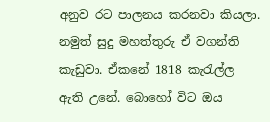අනුව රට පාලනය කරනවා කියලා. නමුත් සුදු මහත්තුරු ඒ වගන්ති කැඩුවා. ඒකනේ 1818 කැරැල්ල ඇති උනේ. බොහෝ විට ඔය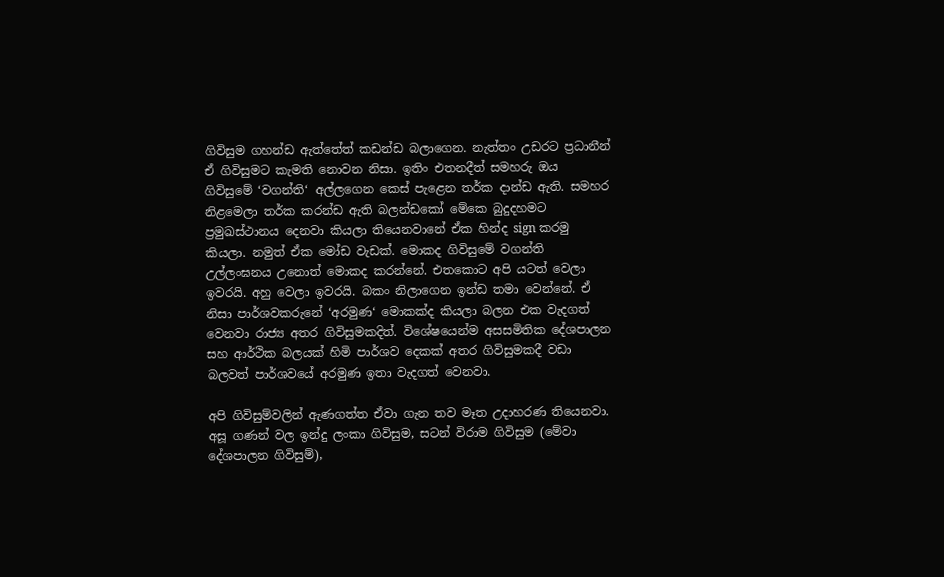ගිවිසුම ගහන්ඩ ඇත්තේත් කඩන්ඩ බලාගෙන. නැත්තං උඩරට ප්‍රධානීන් ඒ ගිවිසුමට කැමති නොවන නිසා. ඉතිං එතනදීත් සමහරු ඔය ගිවිසුමේ ‘වගන්ති‘ අල්ලගෙන කෙස් පැළෙන තර්ක දාන්ඩ ඇති. සමහර නිළමෙලා තර්ක කරන්ඩ ඇති බලන්ඩකෝ මේකෙ බුදුදහමට ප්‍රමුඛස්ථානය දෙනවා කියලා තියෙනවානේ ඒක හින්ද sign කරමු කියලා. නමුත් ඒක මෝඩ වැඩක්. මොකද ගිවිසුමේ වගන්ති උල්ලංඝනය උනොත් මොකද කරන්නේ. එතකොට අපි යටත් වෙලා ඉවරයි. අහු වෙලා ඉවරයි. බකං නිලාගෙන ඉන්ඩ තමා වෙන්නේ. ඒ නිසා පාර්ශවකරුනේ ‘අරමුණ‘ මොකක්ද කියලා බලන එක වැදගත් වෙනවා රාජ්‍ය අතර ගිවිසුමකදිත්. විශේෂයෙන්ම අසසමිතික දේශපාලන සහ ආර්ථික බලයක් හිමි පාර්ශව දෙකක් අතර ගිවිසුමකදී වඩා බලවත් පාර්ශවයේ අරමුණ ඉතා වැදගත් වෙනවා.

අපි ගිවිසුම්වලින් ඇණගත්ත ඒවා ගැන තව මෑත උදාහරණ තියෙනවා. අසූ ගණන් වල ඉන්දු ලංකා ගිවිසුම, සටන් විරාම ගිවිසුම (මේවා දේශපාලන ගිවිසුම්),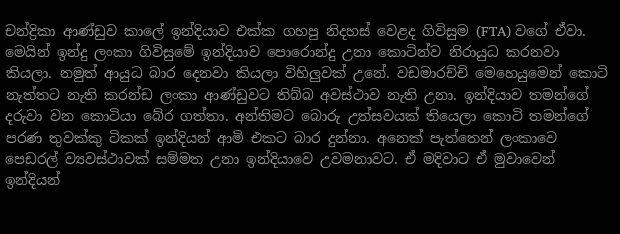චන්ද්‍රිකා ආණ්ඩුව කාලේ ඉන්දියාව එක්ක ගහපු නිදහස් වෙළද ගිවිසුම (FTA) වගේ ඒවා. මෙයින් ඉන්දු ලංකා ගිවිසුමේ ඉන්දියාව පොරොන්දු උනා කොටින්ව නිරායුධ කරනවා කියලා. නමුත් ආයුධ බාර දෙනවා කියලා විහිලුවක් උනේ. වඩමාරච්චි මෙහෙයුමෙන් කොටි නැත්තට නැති කරන්ඩ ලංකා ආණ්ඩුවට තිබ්බ අවස්ථාව නැති උනා. ඉන්දියාව තමන්ගේ දරුවා වන කොටියා බේර ගත්තා. අන්තිමට බොරු උත්සවයක් තියෙලා කොටි තමන්ගේ පරණ තුවක්කු ටිකක් ඉන්දියන් ආමි එකට බාර දුන්නා. අනෙක් පැත්තෙන් ලංකාවෙ පෙඩරල් ව්‍යවස්ථාවක් සම්මත උනා ඉන්දියාවෙ උවමනාවට. ඒ මදිවාට ඒ මුවාවෙන් ඉන්දියන්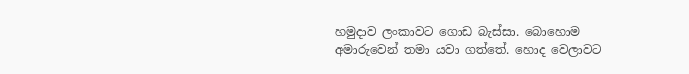හමුදාව ලංකාවට ගොඩ බැස්සා. බොහොම අමාරුවෙන් තමා යවා ගත්තේ. හොද වෙලාවට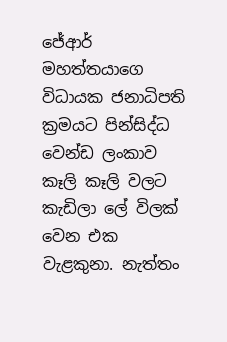ජේආර් මහත්තයාගෙ විධායක ජනාධිපති ක්‍රමයට පින්සිද්ධ වෙන්ඩ ලංකාව කෑලි කෑලි වලට කැඩිලා ලේ විලක් වෙන එක වැළකුනා. නැත්තං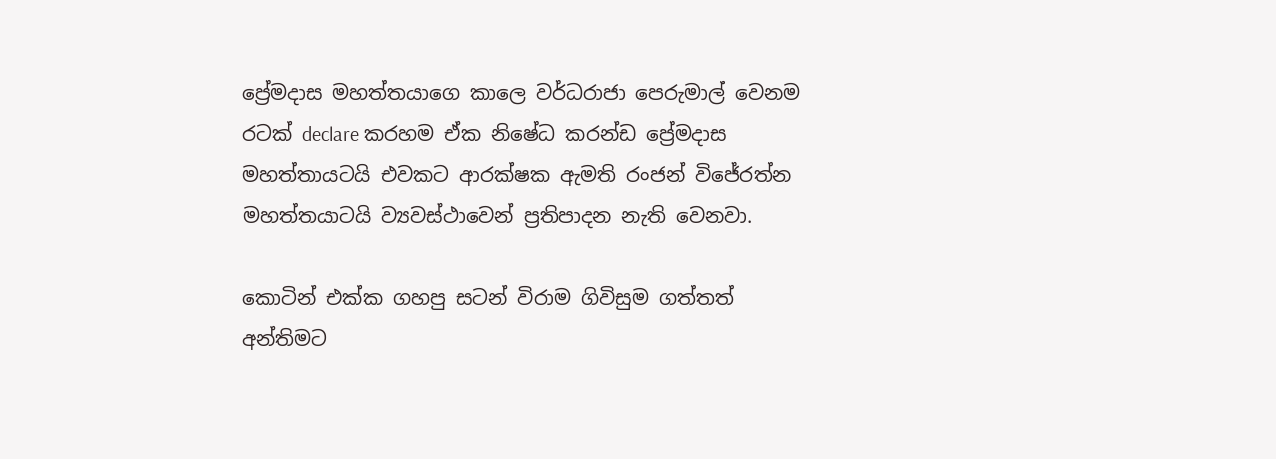ප්‍රේමදාස මහත්තයාගෙ කාලෙ වර්ධරාජා පෙරුමාල් වෙනම රටක් declare කරහම ඒක නිෂේධ කරන්ඩ ප්‍රේමදාස මහත්තායටයි එවකට ආරක්ෂක ඇමති රංජන් විජේරත්න මහත්තයාටයි ව්‍යවස්ථාවෙන් ප්‍රතිපාදන නැති වෙනවා.

කොටින් එක්ක ගහපු සටන් විරාම ගිවිසුම ගත්තත් අන්තිමට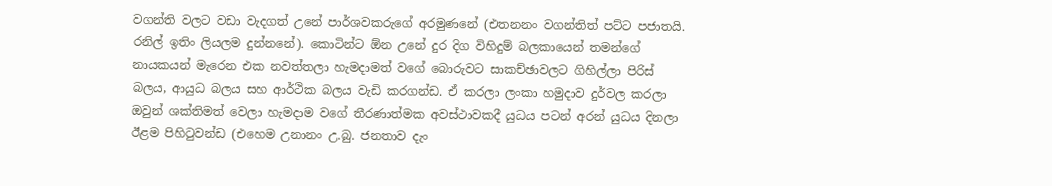වගන්ති වලට වඩා වැදගත් උනේ පාර්ශවකරුගේ අරමුණනේ (එතනනං වගන්තිත් පට්ට පජාතයි. රනිල් ඉතිං ලියලම දුන්නනේ). කොටින්ට ඕන උනේ දුර දිග විහිදුම් බලකායෙන් තමන්ගේ නායකයන් මැරෙන එක නවත්තලා හැමදාමත් වගේ බොරුවට සාකච්ඡාවලට ගිහිල්ලා පිරිස් බලය, ආයුධ බලය සහ ආර්ථික බලය වැඩි කරගන්ඩ. ඒ කරලා ලංකා හමුදාව දුර්වල කරලා ඔවුන් ශක්තිමත් වෙලා හැමදාම වගේ තීරණාත්මක අවස්ථාවකදී යුධය පටන් අරන් යුධය දිනලා ඊළම පිහිටුවන්ඩ (එහෙම උනානං උ.බු. ජනතාව දැං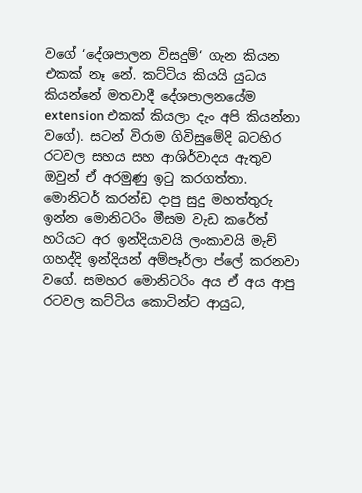වගේ ‘දේශපාලන විසදුම්‘ ගැන කියන එකක් නෑ නේ. කට්ටිය කියයි යුධය කියන්නේ මතවාදී දේශපාලනයේම extension එකක් කියලා දැං අපි කියන්නා වගේ). සටන් විරාම ගිවිසුමේදි බටහිර රටවල සහය සහ ආශිර්වාදය ඇතුව ඔවුන් ඒ අරමුණු ඉටු කරගත්තා. මොනිටර් කරන්ඩ දාපු සුදු මහත්තුරු ඉන්න මොනිටරිං මීසම වැඩ කරේත් හරියට අර ඉන්දියාවයි ලංකාවයි මැච් ගහද්දි ඉන්දියන් අම්පෑර්ලා ප්ලේ කරනවා වගේ. සමහර මොනිටරිං අය ඒ අය ආපු රටවල කට්ටිය කොටින්ට ආයුධ,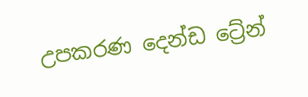උපකරණ දෙන්ඩ ට්‍රේන්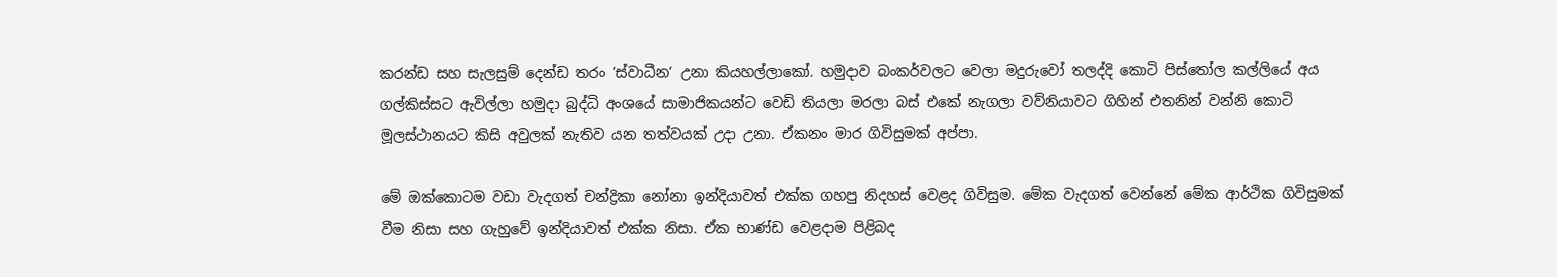කරන්ඩ සහ සැලසුම් දෙන්ඩ තරං ‘ස්වාධීන‘ උනා කියහල්ලාකෝ. හමුදාව බංකර්වලට වෙලා මදුරුවෝ තලද්දි කොටි පිස්තෝල කල්ලියේ අය ගල්කිස්සට ඇවිල්ලා හමුදා බුද්ධි අංශයේ සාමාජිකයන්ට වෙඩි තියලා මරලා බස් එකේ නැගලා වව්නියාවට ගිහින් එතනින් වන්නි කොටි මූලස්ථානයට කිසි අවුලක් නැතිව යන තත්වයක් උදා උනා. ඒකනං මාර ගිවිසුමක් අප්පා.

මේ ඔක්කොටම වඩා වැදගත් චන්ද්‍රිකා නෝනා ඉන්දියාවත් එක්ක ගහපු නිදහස් වෙළද ගිවිසුම. මේක වැදගත් වෙන්නේ මේක ආර්ථික ගිවිසුමක් වීම නිසා සහ ගැහුවේ ඉන්දියාවත් එක්ක නිසා. ඒක භාණ්ඩ වෙළදාම පිළිබද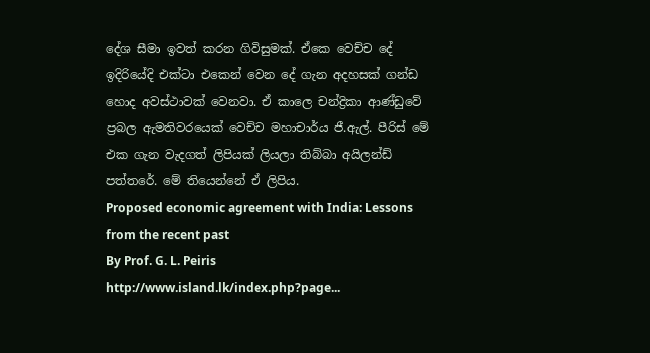දේශ සීමා ඉවත් කරන ගිවිසුමක්. ඒකෙ වෙච්ච දේ ඉදිරියේදි එක්ටා එකෙන් වෙන දේ ගැන අදහසක් ගන්ඩ හොද අවස්ථාවක් වෙනවා. ඒ කාලෙ චන්ද්‍රිකා ආණ්ඩුවේ ප්‍රබල ඇමතිවරයෙක් වෙච්ච මහාචාර්ය ජී.ඇල්. පීරිස් මේ එක ගැන වැදගත් ලිපියක් ලියලා තිබ්බා අයිලන්ඩ් පත්තරේ. මේ තියෙන්නේ ඒ ලිපිය.
Proposed economic agreement with India: Lessons from the recent past
By Prof. G. L. Peiris
http://www.island.lk/index.php?page...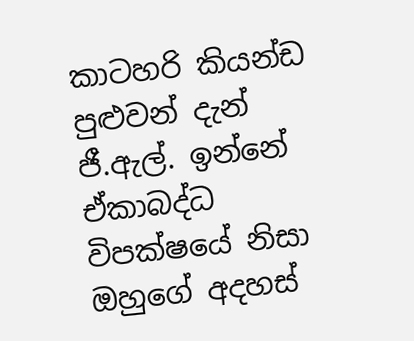කාටහරි කියන්ඩ පුළුවන් දැන් ජී.ඇල්. ඉන්නේ ඒකාබද්ධ විපක්ෂයේ නිසා ඔහුගේ අදහස්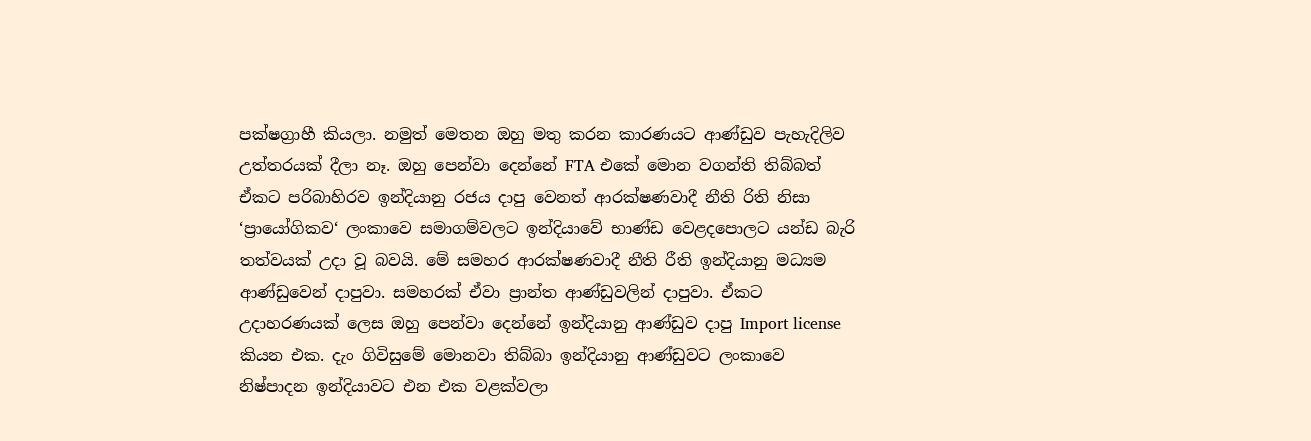පක්ෂග්‍රාහී කියලා. නමුත් මෙතන ඔහු මතු කරන කාරණයට ආණ්ඩුව පැහැදිලිව උත්තරයක් දීලා නෑ. ඔහු පෙන්වා දෙන්නේ FTA එකේ මොන වගන්ති තිබ්බත් ඒකට පරිබාහිරව ඉන්දියානු රජය දාපු වෙනත් ආරක්ෂණවාදී නීති රිති නිසා ‘ප්‍රායෝගිකව‘ ලංකාවෙ සමාගම්වලට ඉන්දියාවේ භාණ්ඩ වෙළදපොලට යන්ඩ බැරි තත්වයක් උදා වූ බවයි. මේ සමහර ආරක්ෂණවාදී නීති රීති ඉන්දියානු මධ්‍යම ආණ්ඩුවෙන් දාපුවා. සමහරක් ඒවා ප්‍රාන්ත ආණ්ඩුවලින් දාපුවා. ඒකට උදාහරණයක් ලෙස ඔහු පෙන්වා දෙන්නේ ඉන්දියානු ආණ්ඩුව දාපු Import license කියන එක. දැං ගිවිසුමේ මොනවා තිබ්බා ඉන්දියානු ආණ්ඩුවට ලංකාවෙ නිෂ්පාදන ඉන්දියාවට එන එක වළක්වලා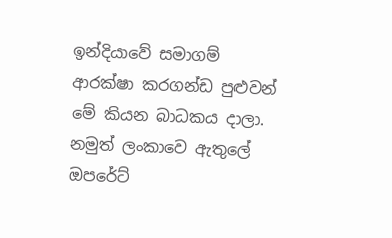ඉන්දියාවේ සමාගම් ආරක්ෂා කරගන්ඩ පුළුවන් මේ කියන බාධකය දාලා. නමුත් ලංකාවෙ ඇතුලේ ඔපරේට්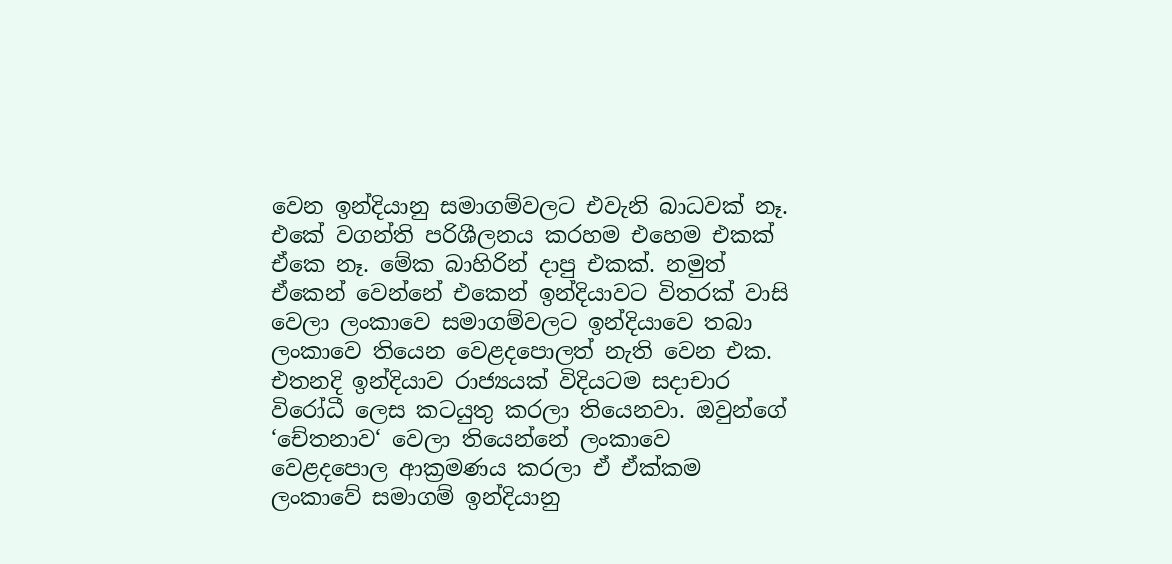වෙන ඉන්දියානු සමාගම්වලට එවැනි බාධවක් නෑ. එකේ වගන්ති පරිශීලනය කරහම එහෙම එකක් ඒකෙ නෑ. මේක බාහිරින් දාපු එකක්. නමුත් ඒකෙන් වෙන්නේ එකෙන් ඉන්දියාවට විතරක් වාසි වෙලා ලංකාවෙ සමාගම්වලට ඉන්දියාවෙ තබා ලංකාවෙ තියෙන වෙළදපොලත් නැති වෙන එක. එතනදි ඉන්දියාව රාජ්‍යයක් විදියටම සදාචාර විරෝධී ලෙස කටයුතු කරලා තියෙනවා. ඔවුන්ගේ ‘චේතනාව‘ වෙලා තියෙන්නේ ලංකාවෙ වෙළදපොල ආක්‍රමණය කරලා ඒ ඒක්කම ලංකාවේ සමාගම් ඉන්දියානු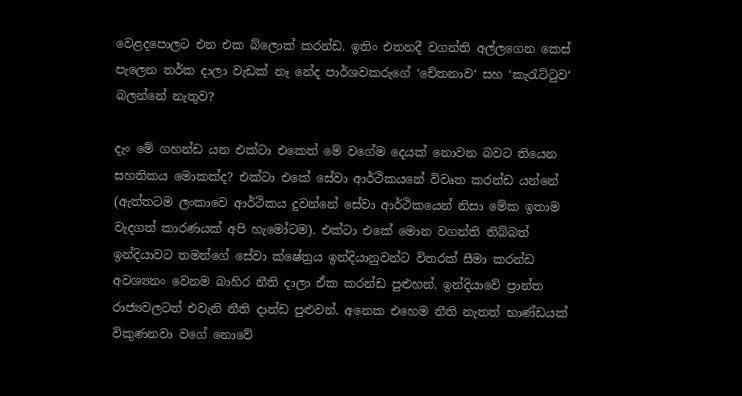වෙළදපොලට එන එක බ්ලොක් කරන්ඩ. ඉතිං එතනදී වගන්ති අල්ලගෙන කෙස් පැලෙන තර්ක දාලා වැඩක් නෑ නේද පාර්ශවකරුගේ ‘චේතනාව‘ සහ ‘කැරැට්ටුව‘ බලන්නේ නැතුව?

දැං මේ ගහන්ඩ යන එක්ටා එකෙත් මේ වගේම දෙයක් නොවන බවට තියෙන සහතිකය මොකක්ද? එක්ටා එකේ සේවා ආර්ථිකයනේ විවෘත කරන්ඩ යන්නේ (ඇත්තටම ලංකාවෙ ආර්ථිකය දුවන්නේ සේවා ආර්ථිකයෙන් නිසා මේක ඉතාම වැදගත් කාරණයක් අපි හැමෝටම). එක්ටා එකේ මොන වගන්ති තිබ්බත් ඉන්දියාවට තමන්ගේ සේවා ක්ෂේත්‍රය ඉන්දියානුවන්ට විතරක් සීමා කරන්ඩ අවශ්‍යනං වෙනම බාහිර නීති දාලා ඒක කරන්ඩ පුළුහන්. ඉන්දියාවේ ප්‍රාන්ත රාජ්‍යවලටත් එවැනි නීති දාන්ඩ පුළුවන්. අනෙක එහෙම නීති නැතත් භාණ්ඩයක් විකුණනවා වගේ නොවේ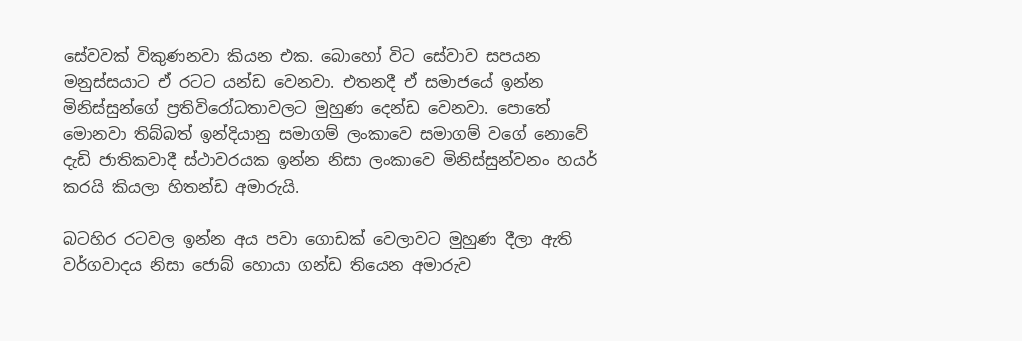සේවවක් විකුණනවා කියන එක. බොහෝ විට සේවාව සපයන මනුස්සයාට ඒ රටට යන්ඩ වෙනවා. එතනදී ඒ සමාජයේ ඉන්න මිනිස්සුන්ගේ ප්‍රතිවිරෝධතාවලට මුහුණ දෙන්ඩ වෙනවා. පොතේ මොනවා තිබ්බත් ඉන්දියානු සමාගම් ලංකාවෙ සමාගම් වගේ නොවේ දැඩි ජාතිකවාදී ස්ථාවරයක ඉන්න නිසා ලංකාවෙ මිනිස්සුන්වනං හයර් කරයි කියලා හිතන්ඩ අමාරුයි.

බටහිර රටවල ඉන්න අය පවා ගොඩක් වෙලාවට මුහුණ දීලා ඇති වර්ගවාදය නිසා ජොබ් හොයා ගන්ඩ තියෙන අමාරුව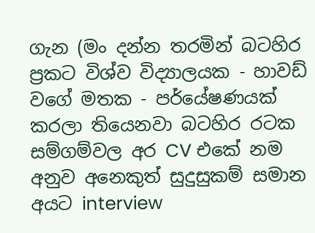ගැන (මං දන්න තරමින් බටහිර ප්‍රකට විශ්ව විද්‍යාලයක - හාවඩ් වගේ මතක - පර්යේෂණයක් කරලා තියෙනවා බටහිර රටක සම්ගම්වල අර CV එකේ නම අනුව අනෙකුත් සුදුසුකම් සමාන අයට interview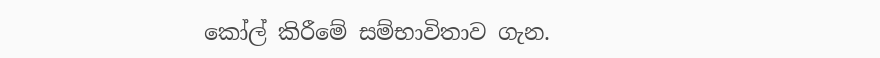කෝල් කිරීමේ සම්භාවිතාව ගැන.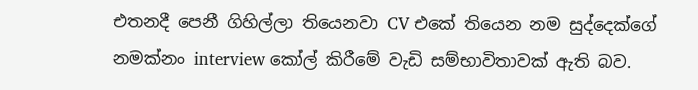එතනදී පෙනී ගිහිල්ලා තියෙනවා CV එකේ තියෙන නම සුද්දෙක්ගේ නමක්නං interview කෝල් කිරීමේ වැඩි සම්භාවිතාවක් ඇති බව.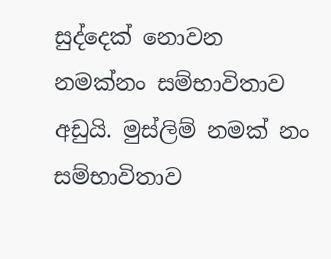සුද්දෙක් නොවන නමක්නං සම්භාවිතාව අඩුයි. මුස්ලිම් නමක් නං සම්භාවිතාව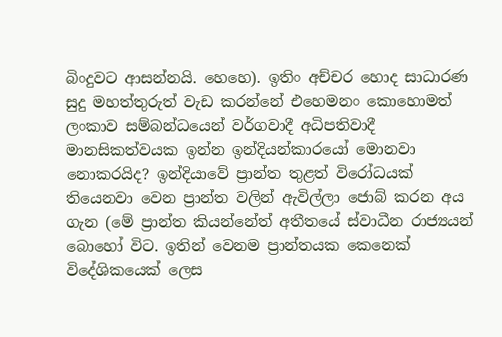බිංදුවට ආසන්නයි. හෙහෙ). ඉතිං අච්චර හොද සාධාරණ සුදු මහත්තුරුත් වැඩ කරන්නේ එහෙමනං කොහොමත් ලංකාව සම්බන්ධයෙන් වර්ගවාදී අධිපතිවාදී මානසිකත්වයක ඉන්න ඉන්දියන්කාරයෝ මොනවා නොකරයිද? ඉන්දියාවේ ප්‍රාන්ත තුළත් විරෝධයක් තියෙනවා වෙන ප්‍රාන්ත වලින් ඇවිල්ලා ජොබ් කරන අය ගැන (මේ ප්‍රාන්ත කියන්නේත් අතීතයේ ස්වාධීන රාජ්‍යයන් බොහෝ විට. ඉතින් වෙනම ප්‍රාන්තයක කෙනෙක් විදේශිකයෙක් ලෙස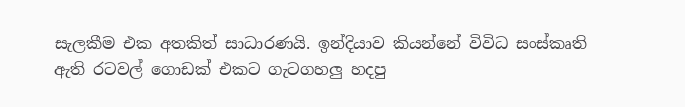සැලකීම එක අතකිත් සාධාරණයි. ඉන්දියාව කියන්නේ විවිධ සංස්කෘති ඇති රටවල් ගොඩක් එකට ගැටගහලු හදපු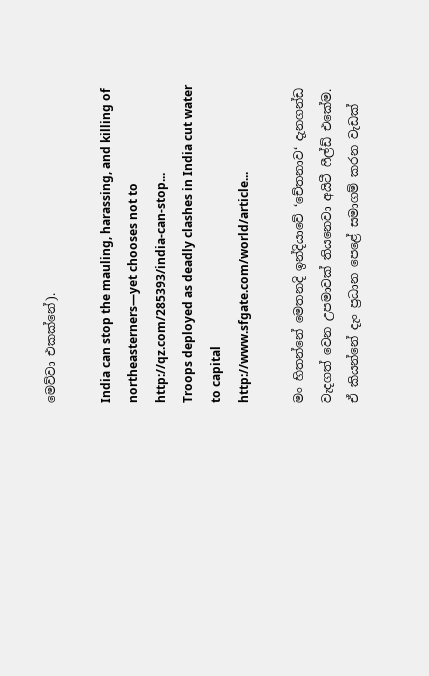මෙව්වා එකක්නේ).

India can stop the mauling, harassing, and killing of northeasterners—yet chooses not to
http://qz.com/285393/india-can-stop...
Troops deployed as deadly clashes in India cut water to capital
http://www.sfgate.com/world/article...

මං හිතන්නේ මෙතනදි ඉන්දියාවේ ‘චේතනාව‘ දැනගන්ඩ වැදගත් වෙන උපමාවක් තියනෙවා අයිටී ෆීල්ඩ් එකේම. ඒ කියන්නේ දැං ප්‍රධාන පෙළේ සමාගම් කරන වැඩක්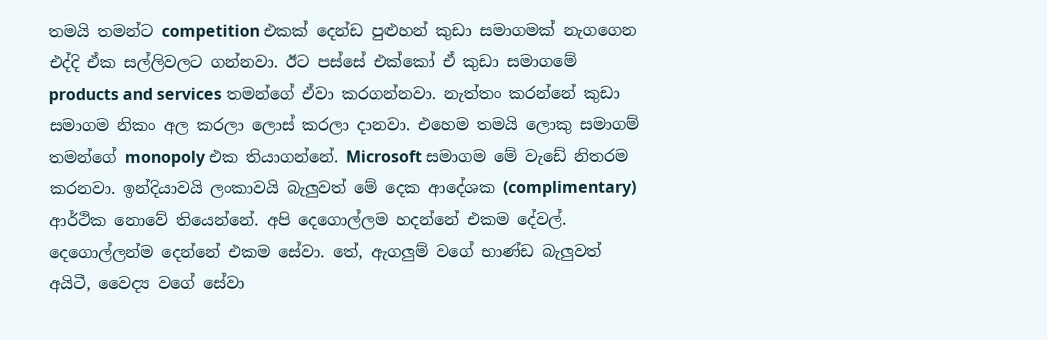තමයි තමන්ට competition එකක් දෙන්ඩ පුළුහන් කුඩා සමාගමක් නැගගෙන එද්දි ඒක සල්ලිවලට ගන්නවා. ඊට පස්සේ එක්කෝ ඒ කුඩා සමාගමේ products and services තමන්ගේ ඒවා කරගන්නවා. නැත්තං කරන්නේ කුඩා සමාගම නිකං අල කරලා ලොස් කරලා දානවා. එහෙම තමයි ලොකු සමාගම් තමන්ගේ monopoly එක තියාගන්නේ. Microsoft සමාගම මේ වැඩේ නිතරම කරනවා. ඉන්දියාවයි ලංකාවයි බැලුවත් මේ දෙක ආදේශක (complimentary) ආර්ථික නොවේ තියෙන්නේ. අපි දෙගොල්ලම හදන්නේ එකම දේවල්. දෙගොල්ලන්ම දෙන්නේ එකම සේවා. තේ, ඇගලුම් වගේ භාණ්ඩ බැලුවත් අයිටී, වෛද්‍ය වගේ සේවා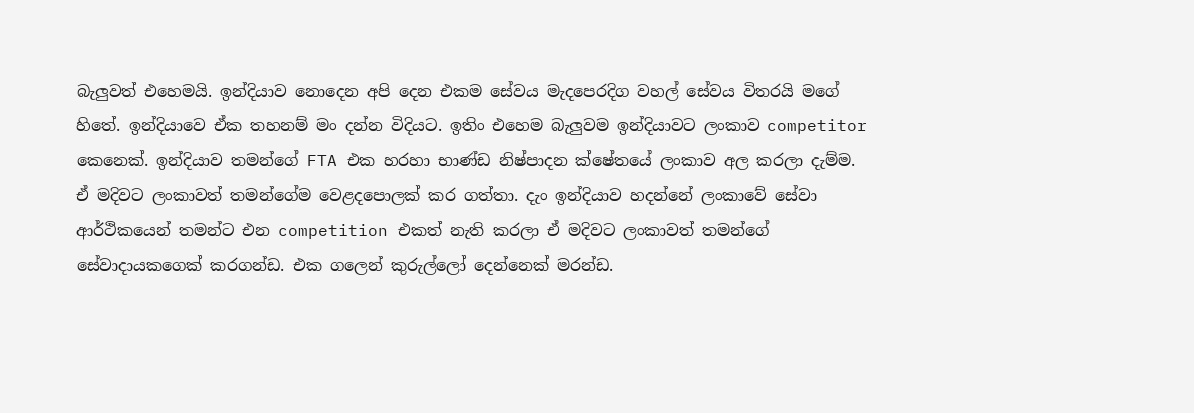බැලුවත් එහෙමයි. ඉන්දියාව නොදෙන අපි දෙන එකම සේවය මැදපෙරදිග වහල් සේවය විතරයි මගේ හිතේ. ඉන්දියාවෙ ඒක තහනම් මං දන්න විදියට. ඉතිං එහෙම බැලුවම ඉන්දියාවට ලංකාව competitor කෙනෙක්. ඉන්දියාව තමන්ගේ FTA එක හරහා භාණ්ඩ නිෂ්පාදන ක්ෂේතයේ ලංකාව අල කරලා දැම්ම. ඒ මදිවට ලංකාවත් තමන්ගේම වෙළදපොලක් කර ගත්තා. දැං ඉන්දියාව හදන්නේ ලංකාවේ සේවා ආර්ථිකයෙන් තමන්ට එන competition එකත් නැති කරලා ඒ මදිවට ලංකාවත් තමන්ගේ සේවාදායකගෙක් කරගන්ඩ. එක ගලෙන් කුරුල්ලෝ දෙන්නෙක් මරන්ඩ.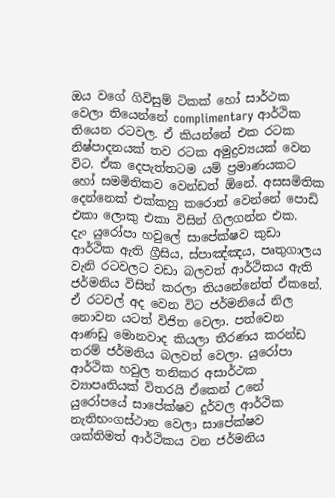ඔය වගේ ගිවිසුම් ටිකක් හෝ සාර්ථක වෙලා තියෙන්නේ complimentary ආර්ථික තියෙන රටවල. ඒ කියන්නේ එක රටක නිෂ්පාදනයක් තව රටක අමුද්‍රව්‍යයක් වෙන විට. ඒක දෙපැත්තටම යම් ප්‍රමාණයකට හෝ සමමිතිකව වෙන්ඩත් ඕනේ. අසසමිතික දෙන්නෙක් එක්කහු කරොත් වෙන්නේ පොඩි එකා ලොකු එකා විසින් ගිලගන්න එක.
දැං යුරෝපා හවුලේ සාපේක්ෂව කුඩා ආර්ථික ඇති ග්‍රීසිය, ස්පාඤ්ඤය, පෘතුගාලය වැනි රටවලට වඩා බලවත් ආර්ථිකය ඇති ජර්මනිය විසින් කරලා තියනේනේත් ඒකනේ. ඒ රටවල් අද වෙන විට ජර්මනියේ නිල නොවන යටත් විජිත වෙලා. පත්වෙන ආණඩු මොනවාද කියලා තීරණය කරන්ඩ තරම් ජර්මනිය බලවත් වෙලා. යුරෝපා ආර්ථික හවුල තනිකර අසාර්ථක ව්‍යාපෘතියක් විතරයි ඒකෙන් උනේ යුරෝපයේ සාපේක්ෂව දුර්වල ආර්ථික නැතිභංගස්ථාන වෙලා සාපේක්ෂව ශක්තිමත් ආර්ථිකය වන ජර්මනිය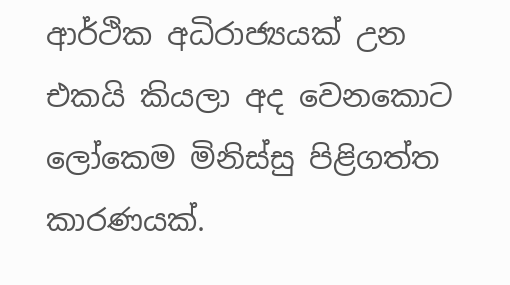ආර්ථික අධිරාජ්‍යයක් උන එකයි කියලා අද වෙනකොට ලෝකෙම මිනිස්සු පිළිගත්ත කාරණයක්.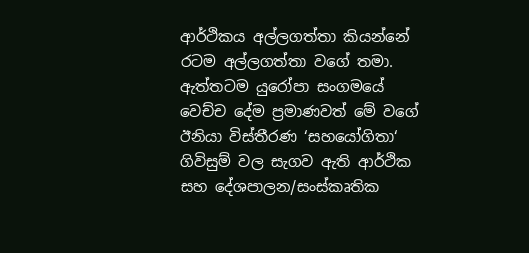ආර්ථිකය අල්ලගත්තා කියන්නේ රටම අල්ලගත්තා වගේ තමා. ඇත්තටම යුරෝපා සංගමයේ වෙච්ච දේම ප්‍රමාණවත් මේ වගේ ඊනියා විස්තීරණ ‘සහයෝගිතා‘ ගිවිසුම් වල සැගව ඇති ආර්ථික සහ දේශපාලන/සංස්කෘතික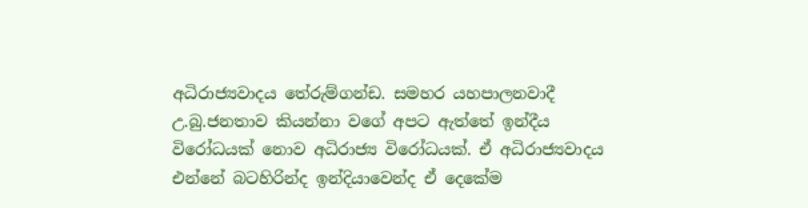අධිරාජ්‍යවාදය තේරුම්ගන්ඩ. සමහර යහපාලනවාදී උ.බු.ජනතාව කියන්නා වගේ අපට ඇත්තේ ඉන්දීය විරෝධයක් නොව අධිරාජ්‍ය විරෝධයක්. ඒ අධිරාජ්‍යවාදය එන්නේ බටහිරින්ද ඉන්දියාවෙන්ද ඒ දෙකේම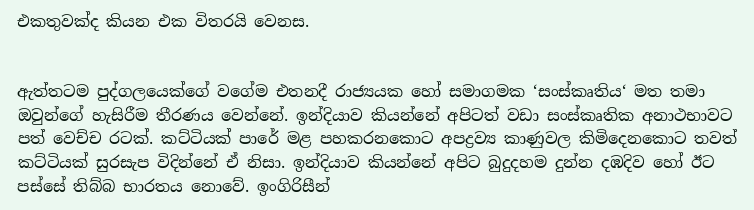එකතුවක්ද කියන එක විතරයි වෙනස.


ඇත්තටම පුද්ගලයෙක්ගේ වගේම එතනදී රාජ්‍යයක හෝ සමාගමක ‘සංස්කෘතිය‘ මත තමා ඔවුන්ගේ හැසිරීම තීරණය වෙන්නේ. ඉන්දියාව කියන්නේ අපිටත් වඩා සංස්කෘතික අනාථභාවට පත් වෙච්ච රටක්. කට්ටියක් පාරේ මළ පහකරනකොට අපද්‍රව්‍ය කාණුවල කිමිදෙනකොට තවත් කට්ටියක් සුරසැප විදින්නේ ඒ නිසා. ඉන්දියාව කියන්නේ අපිට බුදුදහම දුන්න දඹදිව හෝ ඊට පස්සේ තිබ්බ භාරතය නොවේ. ඉංගිරිසීන්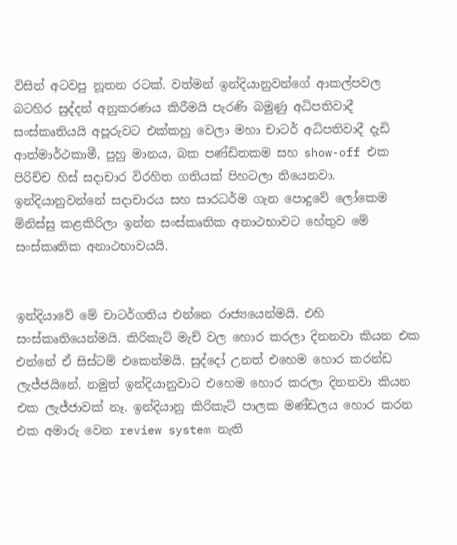විසින් අටවපු නූතන රටක්. වත්මන් ඉන්දියානුවන්ගේ ආකල්පවල බටහිර සුද්දන් අනුකරණය කිරීමයි පැරණි බමුණු අධිපතිවාදී සංස්කෘතියයි අපූරුවට එක්කහු වෙලා මහා චාටර් අධිපතිවාදී දැඩි ආත්මාර්ථකාමී, පුහු මානය, බක පණ්ඩිතකම සහ show-off එක පිරිච්ච හිස් සදාචාර විරහිත ගතියක් පිහටලා තියෙනවා. ඉන්දියානුවන්නේ සදාචාරය සහ සාරධර්ම ගැන පොදුවේ ලෝකෙම මිනිස්සු කළකිරිලා ඉන්න සංස්කෘතික අනාථභාවට හේතුව මේ සංස්කෘතික අනාථභාවයයි.


ඉන්දියාවේ මේ චාටර්ගතිය එන්නෙ රාජ්‍යයෙන්මයි. එහි සංස්කෘතියෙන්මයි. කිරිකැට් මැච් වල හොර කරලා දිනනවා කියන එක එන්නේ ඒ සිස්ටම් එකෙන්මයි. සුද්දෝ උනත් එහෙම හොර කරන්ඩ ලැජ්ජයිනේ. නමුත් ඉන්දියානුවාට එහෙම හොර කරලා දිනනවා කියන එක ලැජ්ජාවක් නෑ. ඉන්දියානු කිරිකැට් පාලක මණ්ඩලය හොර කරන එක අමාරු වෙන review system නැති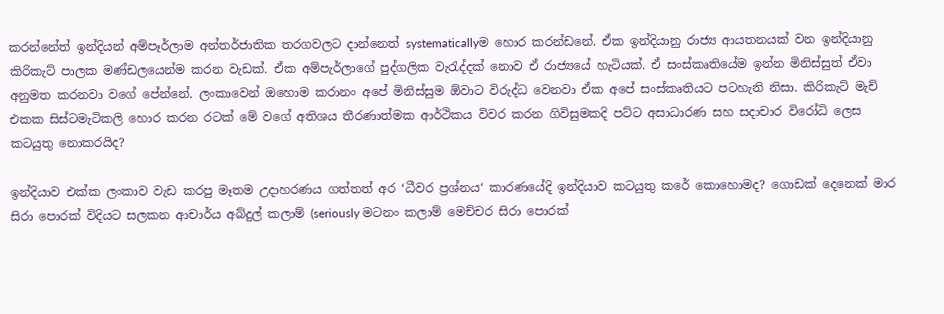කරන්නේත් ඉන්දියන් අම්පෑර්ලාම අන්තර්ජාතික තරගවලට දාන්නෙත් systematicallyම හොර කරන්ඩනේ. ඒක ඉන්දියානු රාජ්‍ය ආයතනයක් වන ඉන්දියානු කිරිකැට් පාලක මණ්ඩලයෙන්ම කරන වැඩක්. ඒක අම්පැර්ලාගේ පුද්ගලික වැරැද්දක් නොව ඒ රාජ්‍යයේ හැටියක්. ඒ සංස්කෘතියේම ඉන්න මිනිස්සුත් ඒවා අනුමත කරනවා වගේ පේන්නේ. ලංකාවෙන් ඔහොම කරානං අපේ මිනිස්සුම ඕවාට විරුද්ධ වෙනවා ඒක අපේ සංස්කෘතියට පටහැනි නිසා. කිරිකැට් මැච් එකක සිස්ටමැටිකලි හොර කරන රටක් මේ වගේ අතිශය තීරණාත්මක ආර්ථිකය විවර කරන ගිවිසුමකදි පට්ට අසාධාරණ සහ සදාචාර විරෝධි ලෙස කටයුතු නොකරයිද?

ඉන්දියාව එක්ක ලංකාව වැඩ කරපු මෑතම උදාහරණය ගත්තත් අර ‘ධීවර ප්‍රශ්නය‘ කාරණයේදි ඉන්දියාව කටයුතු කරේ කොහොමද? ගොඩක් දෙනෙක් මාර සිරා පොරක් විදියට සලකන ආචාර්ය අබ්දුල් කලාම් (seriously මටනං කලාම් මෙච්චර සිරා පොරක්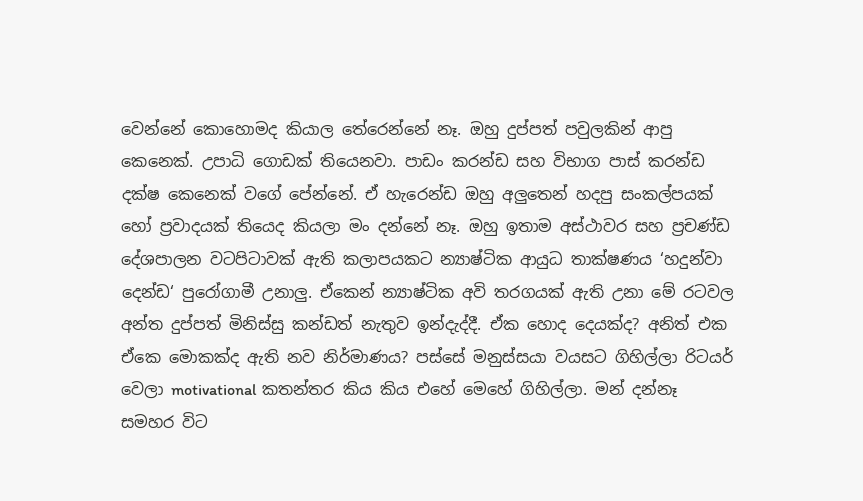වෙන්නේ කොහොමද කියාල තේරෙන්නේ නෑ. ඔහු දුප්පත් පවුලකින් ආපු කෙනෙක්. උපාධි ගොඩක් තියෙනවා. පාඩං කරන්ඩ සහ විභාග පාස් කරන්ඩ දක්ෂ කෙනෙක් වගේ පේන්නේ. ඒ හැරෙන්ඩ ඔහු අලුතෙන් හදපු සංකල්පයක් හෝ ප්‍රවාදයක් තියෙද කියලා මං දන්නේ නෑ. ඔහු ඉතාම අස්ථාවර සහ ප්‍රචණ්ඩ දේශපාලන වටපිටාවක් ඇති කලාපයකට න්‍යාෂ්ටික ආයුධ තාක්ෂණය ‘හදුන්වා දෙන්ඩ‘ පුරෝගාමී උනාලු. ඒකෙන් න්‍යාෂ්ටික අවි තරගයක් ඇති උනා මේ රටවල අන්ත දුප්පත් මිනිස්සු කන්ඩත් නැතුව ඉන්දැද්දී. ඒක හොද දෙයක්ද? අනිත් එක ඒකෙ මොකක්ද ඇති නව නිර්මාණය? පස්සේ මනුස්සයා වයසට ගිහිල්ලා රිටයර් වෙලා motivational කතන්තර කිය කිය එහේ මෙහේ ගිහිල්ලා. මන් දන්නෑ සමහර විට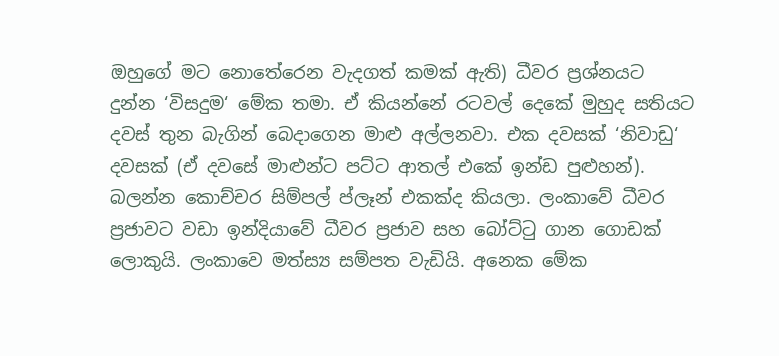ඔහුගේ මට නොතේරෙන වැදගත් කමක් ඇති) ධීවර ප්‍රශ්නයට දුන්න ‘විසදුම‘ මේක තමා. ඒ කියන්නේ රටවල් දෙකේ මුහුද සතියට දවස් තුන බැගින් බෙදාගෙන මාළු අල්ලනවා. එක දවසක් ‘නිවාඩු‘ දවසක් (ඒ දවසේ මාළුන්ට පට්ට ආතල් එකේ ඉන්ඩ පුළුහන්). බලන්න කොච්චර සිම්පල් ප්ලෑන් එකක්ද කියලා. ලංකාවේ ධීවර ප්‍රජාවට වඩා ඉන්දියාවේ ධීවර ප්‍රජාව සහ බෝට්ටු ගාන ගොඩක් ලොකුයි. ලංකාවෙ මත්ස්‍ය සම්පත වැඩියි. අනෙක මේක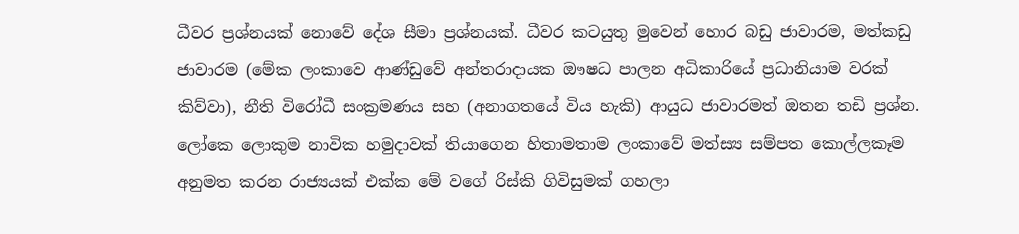ධීවර ප්‍රශ්නයක් නොවේ දේශ සීමා ප්‍රශ්නයක්. ධීවර කටයුතු මුවෙන් හොර බඩු ජාවාරම, මත්කඩු ජාවාරම (මේක ලංකාවෙ ආණ්ඩුවේ අන්තරාදායක ඖෂධ පාලන අධිකාරියේ ප්‍රධානියාම වරක් කිව්වා), නීති විරෝධී සංක්‍රමණය සහ (අනාගතයේ විය හැකි) ආයුධ ජාවාරමත් ඔතන තඩි ප්‍රශ්න. ලෝකෙ ලොකුම නාවික හමුදාවක් තියාගෙන හිතාමතාම ලංකාවේ මත්ස්‍ය සම්පත කොල්ලකෑම අනුමත කරන රාජ්‍යයක් එක්ක මේ වගේ රිස්කි ගිවිසුමක් ගහලා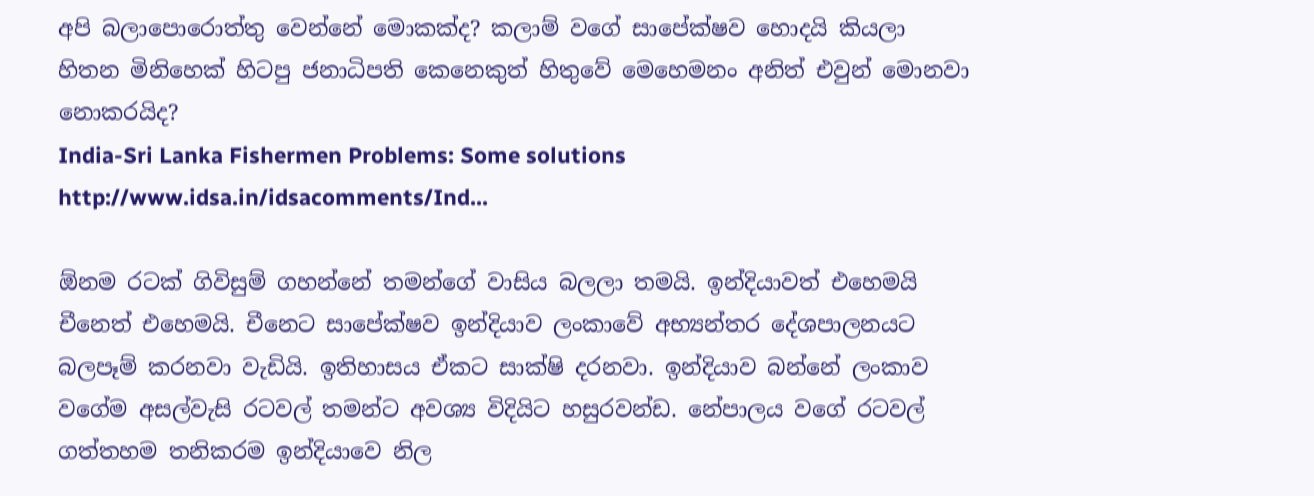අපි බලාපොරොත්තු වෙන්නේ මොකක්ද? කලාම් වගේ සාපේක්ෂව හොදයි කියලා හිතන මිනිහෙක් හිටපු ජනාධිපති කෙනෙකුත් හිතුවේ මෙහෙමනං අනිත් එවුන් මොනවා නොකරයිද?
India-Sri Lanka Fishermen Problems: Some solutions
http://www.idsa.in/idsacomments/Ind...

ඕනම රටක් ගිවිසුම් ගහන්නේ තමන්ගේ වාසිය බලලා තමයි. ඉන්දියාවත් එහෙමයි චීනෙත් එහෙමයි. චීනෙට සාපේක්ෂව ඉන්දියාව ලංකාවේ අභ්‍යන්තර දේශපාලනයට බලපෑම් කරනවා වැඩියි. ඉතිහාසය ඒකට සාක්ෂි දරනවා. ඉන්දියාව බන්නේ ලංකාව වගේම අසල්වැසි රටවල් තමන්ට අවශ්‍ය විදියිට හසුරවන්ඩ. නේපාලය වගේ රටවල් ගත්තහම තනිකරම ඉන්දියාවෙ නිල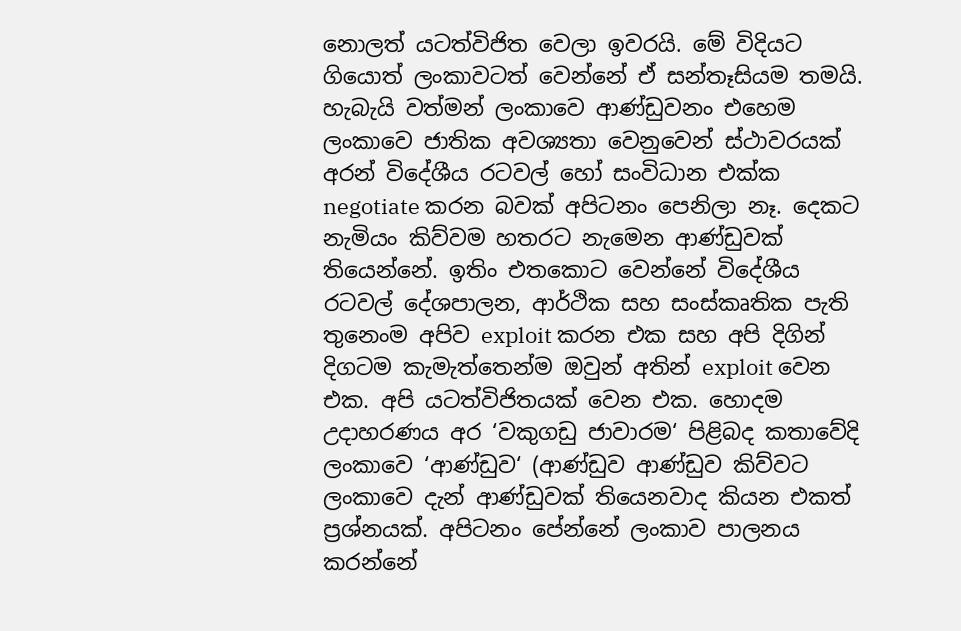නොලත් යටත්විජිත වෙලා ඉවරයි. මේ විදියට ගියොත් ලංකාවටත් වෙන්නේ ඒ සන්තෑසියම තමයි. හැබැයි වත්මන් ලංකාවෙ ආණ්ඩුවනං එහෙම ලංකාවෙ ජාතික අවශ්‍යතා වෙනුවෙන් ස්ථාවරයක් අරන් විදේශීය රටවල් හෝ සංවිධාන එක්ක negotiate කරන බවක් අපිටනං පෙනිලා නෑ. දෙකට නැමියං කිව්වම හතරට නැමෙන ආණ්ඩුවක් තියෙන්නේ. ඉතිං එතකොට වෙන්නේ විදේශීය රටවල් දේශපාලන, ආර්ථික සහ සංස්කෘතික පැති තුනෙංම අපිව exploit කරන එක සහ අපි දිගින් දිගටම කැමැත්තෙන්ම ඔවුන් අතින් exploit වෙන එක. අපි යටත්විජිතයක් වෙන එක. හොදම උදාහරණය අර ‘වකුගඩු ජාවාරම‘ පිළිබද කතාවේදි ලංකාවෙ ‘ආණ්ඩුව‘ (ආණ්ඩුව ආණ්ඩුව කිව්වට ලංකාවෙ දැන් ආණ්ඩුවක් තියෙනවාද කියන එකත් ප්‍රශ්නයක්. අපිටනං පේන්නේ ලංකාව පාලනය කරන්නේ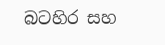බටහිර සහ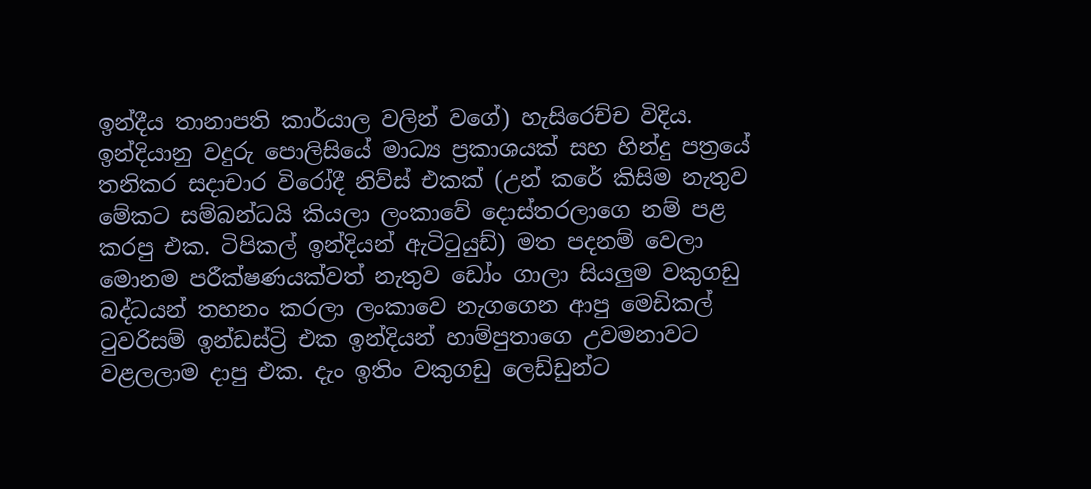ඉන්දීය තානාපති කාර්යාල වලින් වගේ) හැසිරෙච්ච විදිය. ඉන්දියානු වදුරු පොලිසියේ මාධ්‍ය ප්‍රකාශයක් සහ හින්දු පත්‍රයේ තනිකර සදාචාර විරෝදී නිව්ස් එකක් (උන් කරේ කිසිම නැතුව මේකට සම්බන්ධයි කියලා ලංකාවේ දොස්තරලාගෙ නම් පළ කරපු එක. ටිපිකල් ඉන්දියන් ඇටිටුයුඩ්) මත පදනම් වෙලා මොනම පරීක්ෂණයක්වත් නැතුව ඩෝං ගාලා සියලුම වකුගඩු බද්ධයන් තහනං කරලා ලංකාවෙ නැගගෙන ආපු මෙඩිකල් ටුවරිසම් ඉන්ඩස්ට්‍රි එක ඉන්දියන් හාම්පුතාගෙ උවමනාවට වළලලාම දාපු එක. දැං ඉතිං වකුගඩු ලෙඩ්ඩුන්ට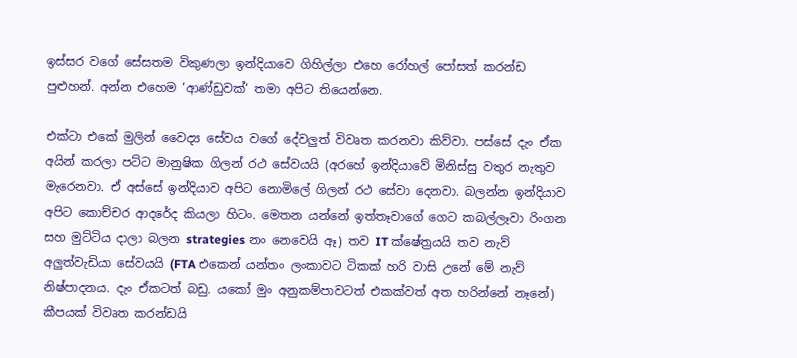ඉස්සර වගේ සේසතම විකුණලා ඉන්දියාවෙ ගිහිල්ලා එහෙ රෝහල් පෝසත් කරන්ඩ පුළුහන්. අන්න එහෙම ‘ආණ්ඩුවක්‘ තමා අපිට තියෙන්නෙ.

එක්ටා එකේ මුලින් වෛද්‍ය සේවය වගේ දේවලුත් විවෘත කරනවා කිව්වා. පස්සේ දැං ඒක අයින් කරලා පට්ට මානුෂික ගිලන් රථ සේවයයි (අරහේ ඉන්දියාවේ මිනිස්සු වතුර නැතුව මැරෙනවා. ඒ අස්සේ ඉන්දියාව අපිට නොමිලේ ගිලන් රථ සේවා දෙනවා. බලන්න ඉන්දියාව අපිට කොච්චර ආදරේද කියලා හිටං. මෙතන යන්නේ ඉත්තෑවාගේ ගෙට කබල්ලෑවා රිංගන සහ මුට්ටිය දාලා බලන strategies නං නෙවෙයි ඈ) තව IT ක්ෂේත්‍රයයි තව නැව් අලුත්වැඩියා සේවයයි (FTA එකෙන් යන්තං ලංකාවට ටිකක් හරි වාසි උනේ මේ නැව් නිෂ්පාදනය. දැං ඒකටත් බඩු. යකෝ මුං අනුකම්පාවටත් එකක්වත් අත හරින්නේ නෑනේ) කීපයක් විවෘත කරන්ඩයි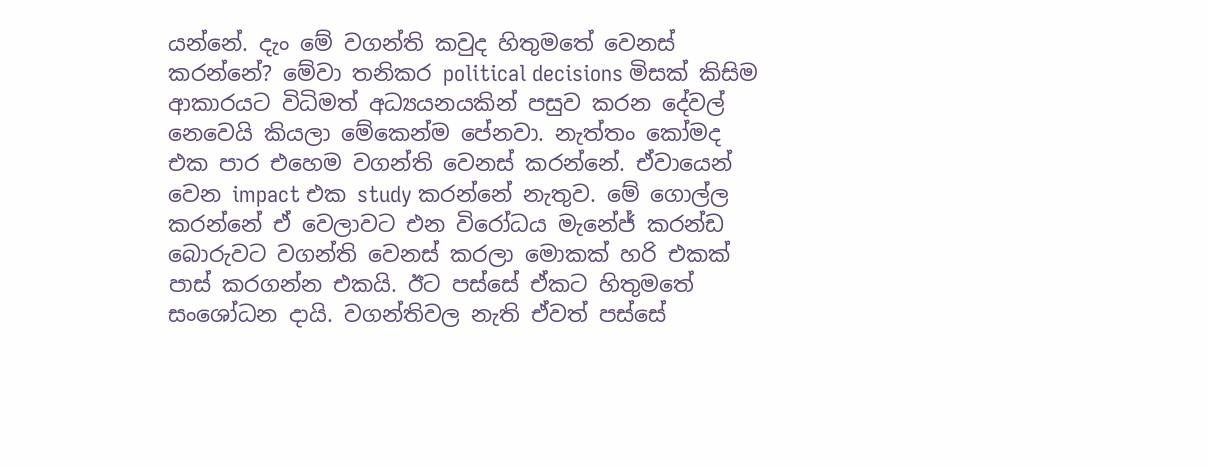යන්නේ. දැං මේ වගන්ති කවුද හිතුමතේ වෙනස් කරන්නේ? මේවා තනිකර political decisions මිසක් කිසිම ආකාරයට විධිමත් අධ්‍යයනයකින් පසුව කරන දේවල් නෙවෙයි කියලා මේකෙන්ම පේනවා. නැත්තං කෝමද එක පාර එහෙම වගන්ති වෙනස් කරන්නේ. ඒවායෙන් වෙන impact එක study කරන්නේ නැතුව. මේ ගොල්ල කරන්නේ ඒ වෙලාවට එන විරෝධය මැනේජ් කරන්ඩ බොරුවට වගන්ති වෙනස් කරලා මොකක් හරි එකක් පාස් කරගන්න එකයි. ඊට පස්සේ ඒකට හිතුමතේ සංශෝධන දායි. වගන්තිවල නැති ඒවත් පස්සේ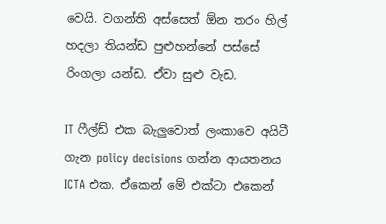වෙයි. වගන්ති අස්සෙත් ඕන තරං හිල් හදලා තියන්ඩ පුළුහන්නේ පස්සේ රිංගලා යන්ඩ. ඒවා සුළු වැඩ.

IT ෆීල්ඩ් එක බැලුවොත් ලංකාවෙ අයිටී ගැන policy decisions ගන්න ආයතනය ICTA එක. ඒකෙන් මේ එක්ටා එකෙන්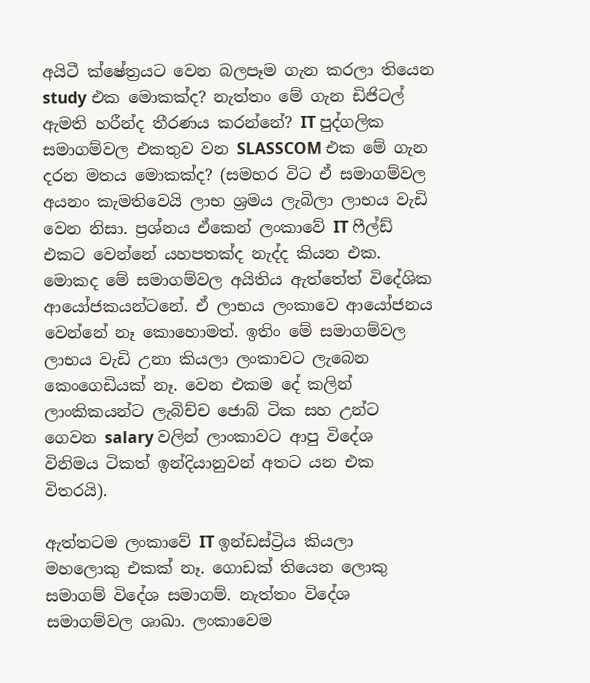අයිටී ක්ෂේත්‍රයට වෙන බලපෑම ගැන කරලා තියෙන study එක මොකක්ද? නැත්තං මේ ගැන ඩිජිටල් ඇමති හරීන්ද තීරණය කරන්නේ? IT පුද්ගලික සමාගම්වල එකතුව වන SLASSCOM එක මේ ගැන දරන මතය මොකක්ද? (සමහර විට ඒ සමාගම්වල අයනං කැමතිවෙයි ලාභ ශ්‍රමය ලැබිලා ලාභය වැඩි වෙන නිසා. ප්‍රශ්නය ඒකෙන් ලංකාවේ IT ෆීල්ඩ් එකට වෙන්නේ යහපතක්ද නැද්ද කියන එක. මොකද මේ සමාගම්වල අයිතිය ඇත්තේත් විදේශික ආයෝජකයන්ටනේ. ඒ ලාභය ලංකාවෙ ආයෝජනය වෙන්නේ නෑ කොහොමත්. ඉතිං මේ සමාගම්වල ලාභය වැඩි උනා කියලා ලංකාවට ලැබෙන කෙංගෙඩියක් නෑ. වෙන එකම දේ කලින් ලාංකිකයන්ට ලැබිච්ච ජොබ් ටික සහ උන්ට ගෙවන salary වලින් ලාංකාවට ආපු විදේශ විනිමය ටිකත් ඉන්දියානුවන් අතට යන එක විතරයි).

ඇත්තටම ලංකාවේ IT ඉන්ඩස්ට්‍රිය කියලා මහලොකු එකක් නෑ. ගොඩක් තියෙන ලොකු සමාගම් විදේශ සමාගම්. නැත්තං විදේශ සමාගම්වල ශාඛා. ලංකාවෙම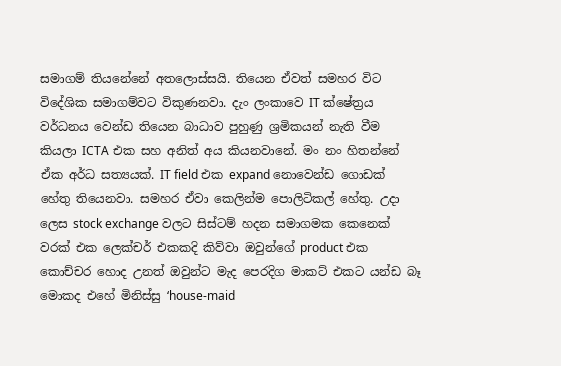සමාගම් තියනේනේ අතලොස්සයි. තියෙන ඒවත් සමහර විට විදේශික සමාගම්වට විකුණනවා. දැං ලංකාවෙ IT ක්ෂේත්‍රය වර්ධනය වෙන්ඩ තියෙන බාධාව පුහුණු ශ්‍රමිකයන් නැති වීම කියලා ICTA එක සහ අනිත් අය කියනවානේ. මං නං හිතන්නේ ඒක අර්ධ සත්‍යයක්. IT field එක expand නොවෙන්ඩ ගොඩක් හේතු තියෙනවා. සමහර ඒවා කෙලින්ම පොලිටිකල් හේතු. උදා ලෙස stock exchange වලට සිස්ටම් හදන සමාගමක කෙනෙක් වරක් එක ලෙක්චර් එකකදි කිව්වා ඔවුන්ගේ product එක කොච්චර හොද උනත් ඔවුන්ට මැද පෙරදිග මාකට් එකට යන්ඩ බෑ මොකද එහේ මිනිස්සු ‘house-maid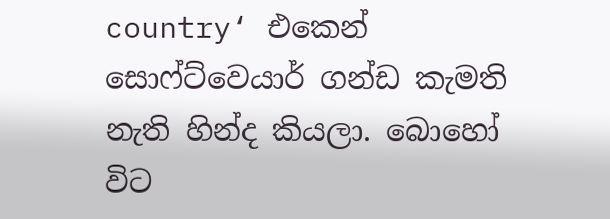country‘ එකෙන් සොෆ්ට්වෙයාර් ගන්ඩ කැමති නැති හින්ද කියලා. බොහෝ විට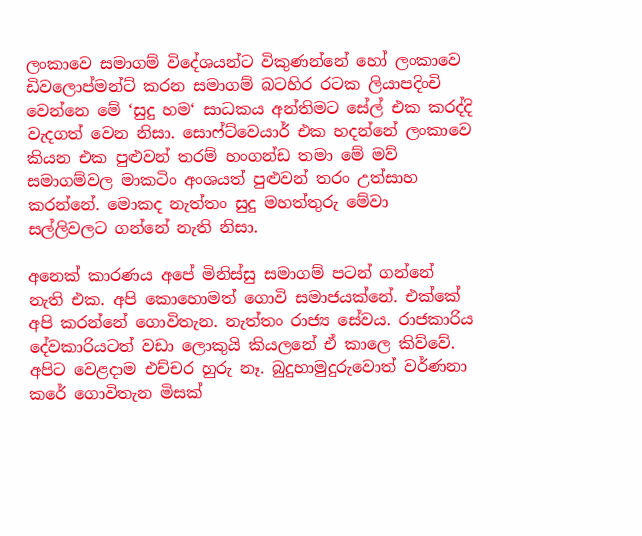ලංකාවෙ සමාගම් විදේශයන්ට විකුණන්නේ හෝ ලංකාවෙ ඩිවලොප්මන්ට් කරන සමාගම් බටහිර රටක ලියාපදිංචි වෙන්නෙ මේ ‘සුදු හම‘ සාධකය අන්තිමට සේල් එක කරද්දි වැදගත් වෙන නිසා. සොෆ්ට්වෙයාර් එක හදන්නේ ලංකාවෙ කියන එක පුළුවන් තරම් හංගන්ඩ තමා මේ මව් සමාගම්වල මාකටිං අංශයත් පුළුවන් තරං උත්සාහ කරන්නේ. මොකද නැත්තං සුදු මහත්තුරු මේවා සල්ලිවලට ගන්නේ නැති නිසා.

අනෙක් කාරණය අපේ මිනිස්සු සමාගම් පටන් ගන්නේ නැති එක. අපි කොහොමත් ගොවි සමාජයක්නේ. එක්කේ අපි කරන්නේ ගොවිතැන. නැත්තං රාජ්‍ය සේවය. රාජකාරිය දේවකාරියටත් වඩා ලොකුයි කියලනේ ඒ කාලෙ කිව්වේ. අපිට වෙළදාම එච්චර හුරු නෑ. බුදුහාමුදුරුවොත් වර්ණනා කරේ ගොවිතැන මිසක්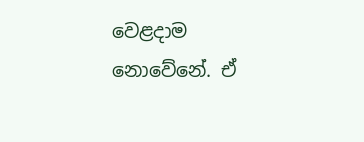වෙළදාම නොවේනේ. ඒ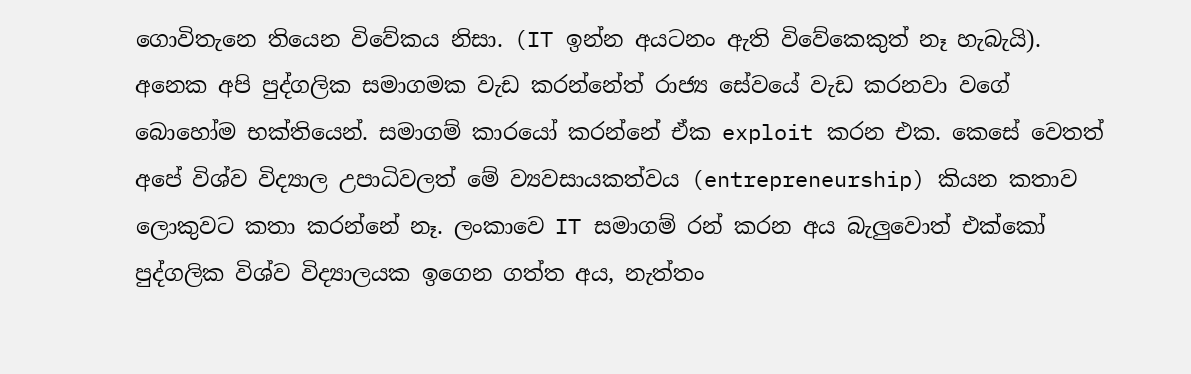ගොවිතැනෙ තියෙන විවේකය නිසා. (IT ඉන්න අයටනං ඇති විවේකෙකුත් නෑ හැබැයි). අනෙක අපි පුද්ගලික සමාගමක වැඩ කරන්නේත් රාජ්‍ය සේවයේ වැඩ කරනවා වගේ බොහෝම භක්තියෙන්. සමාගම් කාරයෝ කරන්නේ ඒක exploit කරන එක. කෙසේ වෙතත් අපේ විශ්ව විද්‍යාල උපාධිවලත් මේ ව්‍යවසායකත්වය (entrepreneurship) කියන කතාව ලොකුවට කතා කරන්නේ නෑ. ලංකාවෙ IT සමාගම් රන් කරන අය බැලුවොත් එක්කෝ පුද්ගලික විශ්ව විද්‍යාලයක ඉගෙන ගත්ත අය, නැත්තං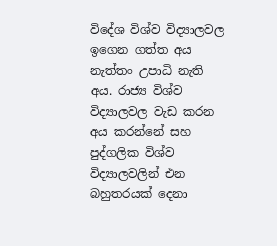විදේශ විශ්ව විද්‍යාලවල ඉගෙන ගත්ත අය නැත්තං උපාධි නැති අය. රාජ්‍ය විශ්ව විද්‍යාලවල වැඩ කරන අය කරන්නේ සහ පුද්ගලික විශ්ව විද්‍යාලවලින් එන බහුතරයක් දෙනා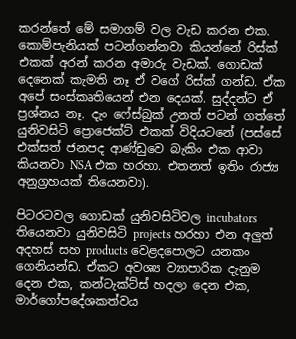කරන්තේ මේ සමාගම් වල වැඩ කරන එක. කොම්පැනියක් පටන්ගන්නවා කියන්නේ රිස්ක් එකක් අරන් කරන අමාරු වැඩක්. ගොඩක් දෙනෙක් කැමති නෑ ඒ වගේ රිස්ක් ගන්ඩ. ඒක අපේ සංස්කෘතියෙන් එන දෙයක්. සුද්දන්ට ඒ ප්‍රශ්නය නෑ. දැං ෆේස්බුක් උනත් පටන් ගත්තේ යුනිවසිටි ප්‍රොජෙක්ට් එකක් විදියටනේ (පස්සේ එක්සත් ජනපද ආණ්ඩුවෙ බැකිං එක ආවා කියනවා NSA එක හරහා. එතනත් ඉතිං රාජ්‍ය අනුග්‍රහයක් තියෙනවා).

පිටරටවල ගොඩක් යුනිවසිටිවල incubators තියෙනවා යුනිවසිටි projects හරහා එන අලුත් අදහස් සහ products වෙළදපොලට යනකං ගෙනියන්ඩ. ඒකට අවශ්‍ය ව්‍යාපාරික දැනුම දෙන එක, කන්ටැක්ට්ස් හදලා දෙන එක, මාර්ගෝපදේශකත්වය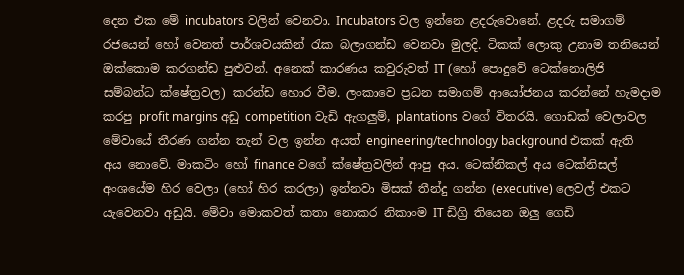දෙන එක මේ incubators වලින් වෙනවා. Incubators වල ඉන්නෙ ළදරුවොනේ. ළදරු සමාගම් රජයෙන් හෝ වෙනත් පාර්ශවයකින් රැක බලාගන්ඩ වෙනවා මුලදි. ටිකක් ලොකු උනාම තනියෙන් ඔක්කොම කරගන්ඩ පුළුවන්. අනෙක් කාරණය කවුරුවත් IT (හෝ පොදුවේ ටෙක්නොලිජි සම්බන්ධ ක්ෂේත්‍රවල) කරන්ඩ හොර වීම. ලංකාවෙ ප්‍රධන සමාගම් ආයෝජනය කරන්නේ හැමදාම කරපු profit margins අඩු competition වැඩි ඇගලුම්, plantations වගේ විතරයි. ගොඩක් වෙලාවල මේවායේ තීරණ ගන්න තැන් වල ඉන්න අයත් engineering/technology background එකක් ඇති අය නොවේ. මාකටිං හෝ finance වගේ ක්ෂේත්‍රවලින් ආපු අය. ටෙක්නිකල් අය ටෙක්නිසල් අංශයේම හිර වෙලා (හෝ හිර කරලා) ඉන්නවා මිසක් තීන්දු ගන්න (executive) ලෙවල් එකට යැවෙනවා අඩුයි. මේවා මොකවත් කතා නොකර නිකාංම IT ඩිග්‍රි තියෙන ඔලු ගෙඩි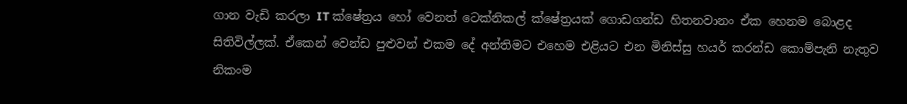ගාන වැඩි කරලා IT ක්ෂේත්‍රය හෝ වෙනත් ටෙක්නිකල් ක්ෂේත්‍රයක් ගොඩගන්ඩ හිතනවානං ඒක හෙනම බොළද සිතිවිල්ලක්. ඒකෙන් වෙන්ඩ පුළුවන් එකම දේ අන්තිමට එහෙම එළියට එන මිනිස්සු හයර් කරන්ඩ කොම්පැනි නැතුව නිකංම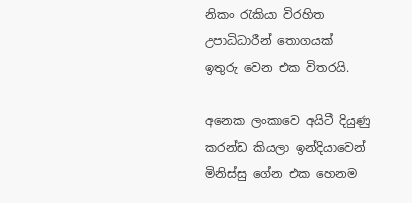නිකං රැකියා විරහිත උපාධිධාරීන් තොගයක් ඉතුරු වෙන එක විතරයි.

අනෙක ලංකාවෙ අයිටී දියුණු කරන්ඩ කියලා ඉන්දියාවෙන් මිනිස්සු ගේන එක හෙනම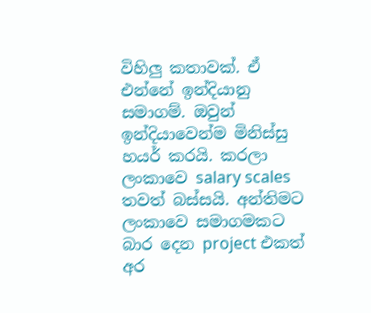විහිලු කතාවක්. ඒ එන්නේ ඉන්දියානු සමාගම්. ඔවුන් ඉන්දියාවෙන්ම මිනිස්සු හයර් කරයි. කරලා ලංකාවෙ salary scales තවත් බස්සයි. අන්තිමට ලංකාවෙ සමාගමකට බාර දෙන project එකත් අර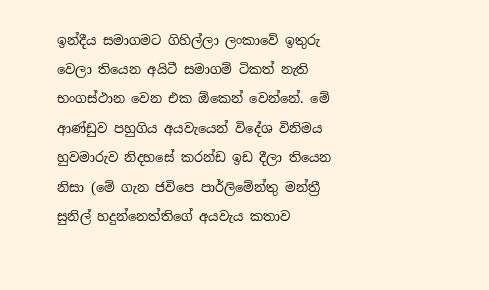ඉන්දීය සමාගමට ගිහිල්ලා ලංකාවේ ඉතුරු වෙලා තියෙන අයිටී සමාගම් ටිකත් නැති භංගස්ථාන වෙන එක ඕකෙන් වෙන්නේ. මේ ආණ්ඩුව පහුගිය අයවැයෙන් විදේශ විනිමය හුවමාරුව නිදහසේ කරන්ඩ ඉඩ දීලා තියෙන නිසා (මේ ගැන ජවිපෙ පාර්ලිමේන්තු මන්ත්‍රී සුනිල් හදුන්නෙත්තිගේ අයවැය කතාව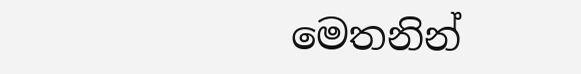මෙතනින්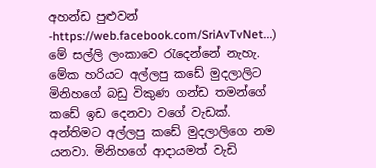අහන්ඩ පුළුවන් -https://web.facebook.com/SriAvTvNet...) මේ සල්ලි ලංකාවෙ රැදෙන්නේ නැහැ. මේක හරියට අල්ලපු කඩේ මුදලාලිට මිනිහගේ බඩු විකුණ ගන්ඩ තමන්ගේ කඩේ ඉඩ දෙනවා වගේ වැඩක්. අන්තිමට අල්ලපු කඩේ මුදලාලිගෙ නම යනවා. මිනිහගේ ආදායමත් වැඩි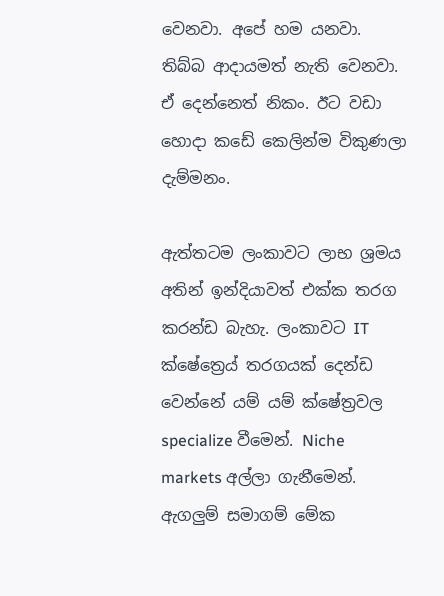වෙනවා. අපේ හම යනවා. තිබ්බ ආදායමත් නැති වෙනවා. ඒ දෙන්නෙත් නිකං. ඊට වඩා හොදා කඩේ කෙලින්ම විකුණලා දැම්මනං.

ඇත්තටම ලංකාවට ලාභ ශ්‍රමය අතින් ඉන්දියාවත් එක්ක තරග කරන්ඩ බැහැ. ලංකාවට IT ක්ෂේත්‍රෙය් තරගයක් දෙන්ඩ වෙන්නේ යම් යම් ක්ෂේත්‍රවල specialize වීමෙන්. Niche markets අල්ලා ගැනීමෙන්. ඇගලුම් සමාගම් මේක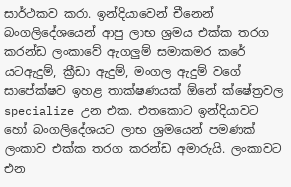සාර්ථකව කරා. ඉන්දියාවෙන් චීනෙන් බංගලිදේශයෙන් ආපු ලාභ ශ්‍රමය එක්ක තරග කරන්ඩ ලංකාවේ ඇගලුම් සමාකමර කරේ යටඇදුම්, ක්‍රීඩා ඇදුම්, මංගල ඇදුම් වගේ සාපේක්ෂව ඉහළ තාක්ෂණයක් ඕනේ ක්ෂේත්‍රවල specialize උන එක. එතකොට ඉන්දියාවට හෝ බංගලිදේශයට ලාභ ශ්‍රමයෙන් පමණක් ලංකාව එක්ක තරග කරන්ඩ අමාරුයි. ලංකාවට එන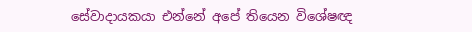සේවාදායකයා එන්නේ අපේ තියෙන විශේෂඥ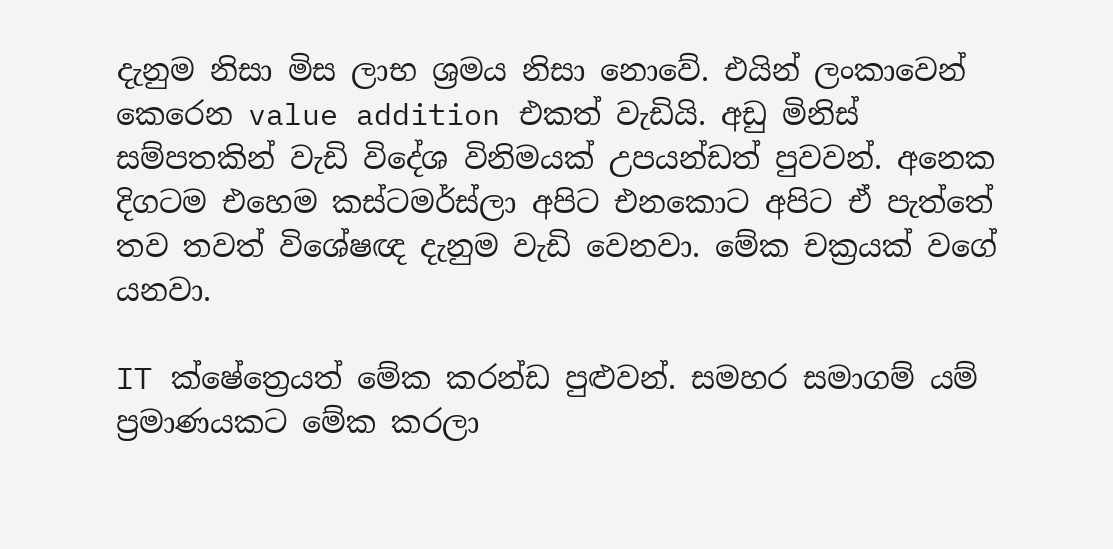දැනුම නිසා මිස ලාභ ශ්‍රමය නිසා නොවේ. එයින් ලංකාවෙන් කෙරෙන value addition එකත් වැඩියි. අඩු මිනිස් සම්පතකින් වැඩි විදේශ විනිමයක් උපයන්ඩත් පුවවන්. අනෙක දිගටම එහෙම කස්ටමර්ස්ලා අපිට එනකොට අපිට ඒ පැත්තේ තව තවත් විශේෂඥ දැනුම වැඩි වෙනවා. මේක චක්‍රයක් වගේ යනවා.

IT ක්ෂේත්‍රෙයත් මේක කරන්ඩ පුළුවන්. සමහර සමාගම් යම් ප්‍රමාණයකට මේක කරලා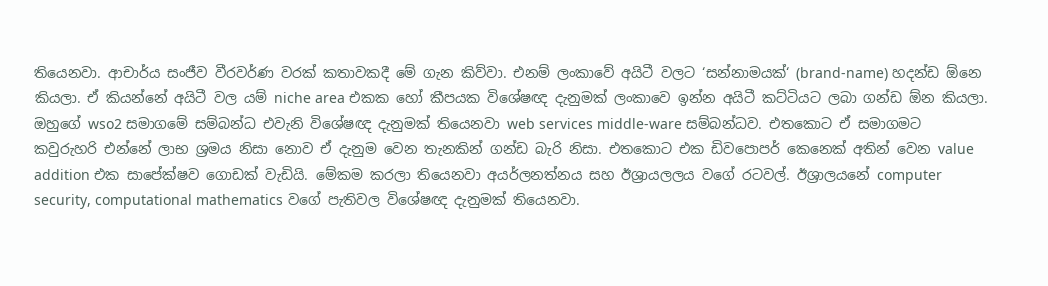තියෙනවා. ආචාර්ය සංජීව වීරවර්ණ වරක් කතාවකදී මේ ගැන කිව්වා. එනම් ලංකාවේ අයිටී වලට ‘සන්නාමයක්‘ (brand-name) හදන්ඩ ඕනෙ කියලා. ඒ කියන්නේ අයිටී වල යම් niche area එකක හෝ කීපයක විශේෂඥ දැනුමක් ලංකාවෙ ඉන්න අයිටී කට්ටියට ලබා ගන්ඩ ඕන කියලා. ඔහුගේ wso2 සමාගමේ සම්බන්ධ එවැනි විශේෂඥ දැනුමක් තියෙනවා web services middle-ware සම්බන්ධව. එතකොට ඒ සමාගමට කවුරුහරි එන්නේ ලාභ ශ්‍රමය නිසා නොව ඒ දැනුම වෙන තැනකින් ගන්ඩ බැරි නිසා. එතකොට එක ඩිවපොපර් කෙනෙක් අතින් වෙන value addition එක සාපේක්ෂව ගොඩක් වැඩියි. මේකම කරලා තියෙනවා අයර්ලනත්නය සහ ඊශ්‍රායලලය වගේ රටවල්. ඊශ්‍රාලයනේ computer security, computational mathematics වගේ පැතිවල විශේෂඥ දැනුමක් තියෙනවා.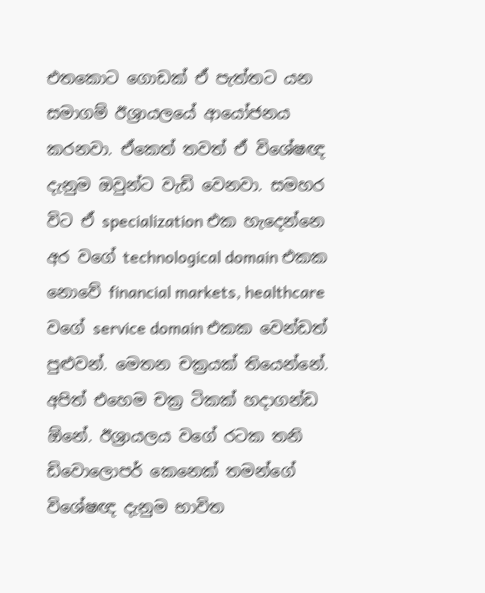එතකොට ගොඩක් ඒ පැත්තට යන සමාගම් ඊශ්‍රායලයේ ආයෝජනය කරනවා. ඒකෙත් තවත් ඒ විශේෂඥ දැනුම ඔවුන්ට වැඩි වෙනවා. සමහර විට ඒ specialization එක හැදෙන්නෙ අර වගේ technological domain එකක නොවේ financial markets, healthcare වගේ service domain එකක වෙන්ඩත් පුළුවන්. මෙතන චක්‍රයක් තියෙන්නේ. අපිත් එහෙම චක්‍ර ටිකක් හදාගන්ඩ ඕනේ. ඊශ්‍රායලය වගේ රටක තනි ඩිවොලොපර් කෙනෙක් තමන්ගේ විශේෂඥ දැනුම භාවිත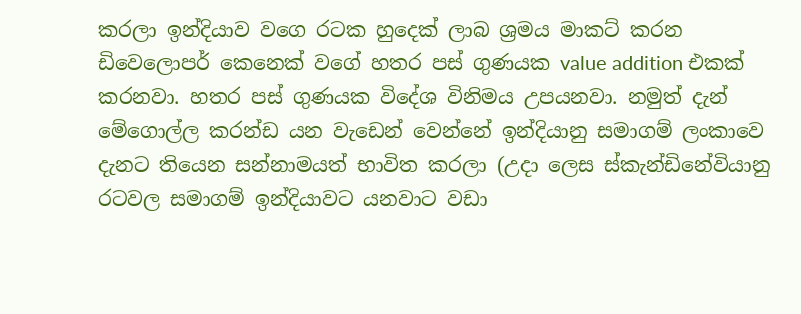කරලා ඉන්දියාව වගෙ රටක හුදෙක් ලාබ ශ්‍රමය මාකට් කරන ඩිවෙලොපර් කෙනෙක් වගේ හතර පස් ගුණයක value addition එකක් කරනවා. හතර පස් ගුණයක විදේශ විනිමය උපයනවා. නමුත් දැන් මේගොල්ල කරන්ඩ යන වැඩෙන් වෙන්නේ ඉන්දියානු සමාගම් ලංකාවෙ දැනට තියෙන සන්නාමයත් භාවිත කරලා (උදා ලෙස ස්කැන්ඩිනේවියානු රටවල සමාගම් ඉන්දියාවට යනවාට වඩා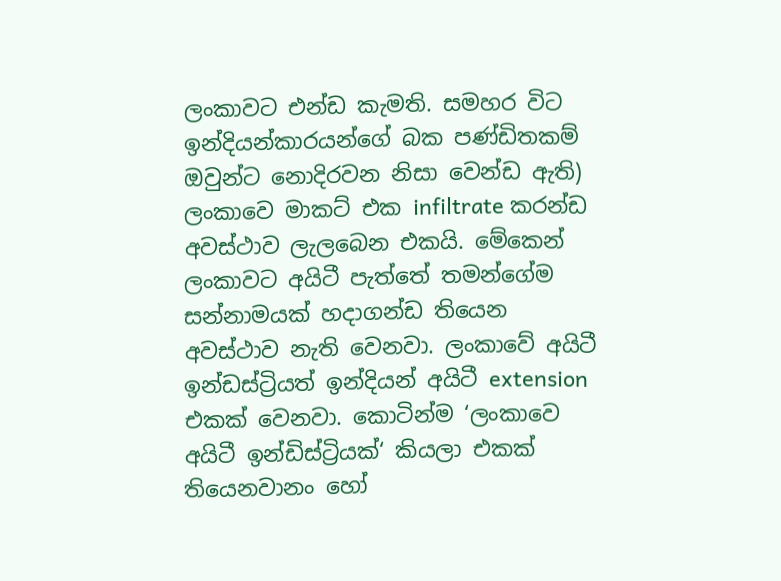ලංකාවට එන්ඩ කැමති. සමහර විට ඉන්දියන්කාරයන්ගේ බක පණ්ඩිතකම් ඔවුන්ට නොදිරවන නිසා වෙන්ඩ ඇති) ලංකාවෙ මාකට් එක infiltrate කරන්ඩ අවස්ථාව ලැලබෙන එකයි. මේකෙන් ලංකාවට අයිටී පැත්තේ තමන්ගේම සන්නාමයක් හදාගන්ඩ තියෙන අවස්ථාව නැති වෙනවා. ලංකාවේ අයිටී ඉන්ඩස්ට්‍රියත් ඉන්දියන් අයිටී extension එකක් වෙනවා. කොටින්ම ‘ලංකාවෙ අයිටී ඉන්ඩිස්ට්‍රියක්‘ කියලා එකක් තියෙනවානං හෝ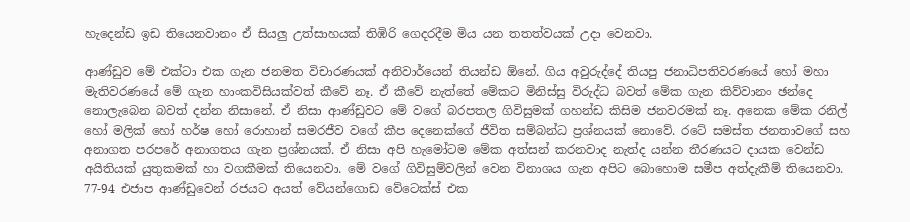හැදෙන්ඩ ඉඩ තියෙනවානං ඒ සියලු උත්සාහයක් තිඹිරි ගෙදරදීම මිය යන තතත්වයක් උදා වෙනවා.

ආණ්ඩුව මේ එක්ටා එක ගැන ජනමත විචාරණයක් අනිවාර්යෙන් තියන්ඩ ඕනේ. ගිය අවුරුද්දේ තියපු ජනාධිපතිවරණයේ හෝ මහා මැතිවරණයේ මේ ගැන හාංකවිසියක්වත් කීවේ නෑ. ඒ කීවේ නැත්තේ මේකට මිනිස්සු විරුද්ධ බවත් මේක ගැන කිව්වානං ඡන්දෙ නොලැබෙන බවත් දන්න නිසානේ. ඒ නිසා ආණ්ඩුවට මේ වගේ බරපතල ගිවිසුමක් ගහන්ඩ කිසිම ජනවරමක් නෑ. අනෙක මේක රනිල් හෝ මලික් හෝ හර්ෂ හෝ රොහාන් සමරජීව වගේ කීප දෙනෙක්ගේ ජීවිත සම්බන්ධ ප්‍රශ්නයක් නොවේ. රටේ සමස්ත ජනතාවගේ සහ අනාගත පරපරේ අනාගතය ගැන ප්‍රශ්නයක්. ඒ නිසා අපි හැමෝටම මේක අත්සන් කරනවාද නැත්ද යන්න තීරණයට දායක වෙන්ඩ අයිතියක් යුතුකමක් හා වගකීමක් තියෙනවා. මේ වගේ ගිවිසුම්වලින් වෙන විනාශය ගැන අපිට බොහොම සමීප අත්දැකීම් තියෙනවා. 77-94 එජාප ආණ්ඩුවෙන් රජයට අයත් වේයන්ගොඩ වේටෙක්ස් එක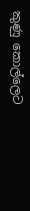කුණු කොල්ලෙට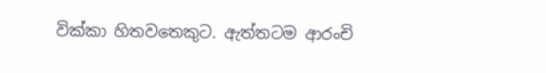වික්කා හිතවතෙකුට. ඇත්තටම ආරංචි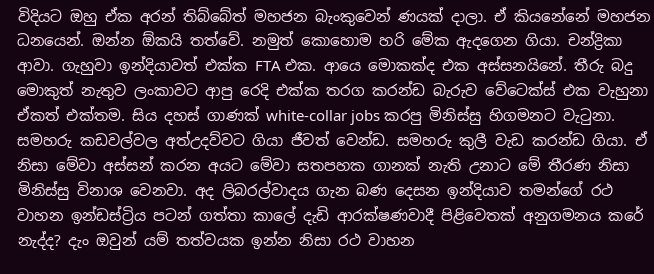විදියට ඔහු ඒක අරන් තිබ්බේත් මහජන බැංකුවෙන් ණයක් දාලා. ඒ කියනේනේ මහජන ධනයෙන්. ඔන්න ඕකයි තත්වේ. නමුත් කොහොම හරි මේක ඇදගෙන ගියා. චන්ද්‍රිකා ආවා. ගැහුවා ඉන්දියාවත් එක්ක FTA එක. ආයෙ මොකක්ද එක අස්සනයිනේ. තීරු බදු මොකුත් නැතුව ලංකාවට ආපු රෙදි එක්ක තරග කරන්ඩ බැරුව වේටෙක්ස් එක වැහුනා ඒකත් එක්තම. සිය දහස් ගාණක් white-collar jobs කරපු මිනිස්සු හිගමනට වැටුනා. සමහරු කඩවල්වල අත්උදව්වට ගියා ජීවත් වෙන්ඩ. සමහරු කුලී වැඩ කරන්ඩ ගියා. ඒ නිසා මේවා අස්සන් කරන අයට මේවා සතපහක ගානක් නැති උනාට මේ තීරණ නිසා මිනිස්සු විනාශ වෙනවා. අද ලිබරල්වාදය ගැන බණ දෙසන ඉන්දියාව තමන්ගේ රථ වාහන ඉන්ඩස්ට්‍රිය පටන් ගත්තා කාලේ දැඩි ආරක්ෂණවාදී පිළිවෙතක් අනුගමනය කරේ නැද්ද? දැං ඔවුන් යම් තත්වයක ඉන්න නිසා රථ වාහන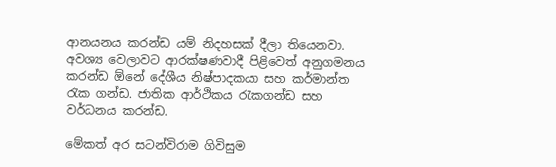ආනයනය කරන්ඩ යම් නිදහසක් දීලා තියෙනවා. අවශ්‍ය වෙලාවට ආරක්ෂණවාදී පිළිවෙත් අනුගමනය කරන්ඩ ඕනේ දේශීය නිෂ්පාදකයා සහ කර්මාන්ත රැක ගන්ඩ. ජාතික ආර්ථිකය රැකගන්ඩ සහ වර්ධනය කරන්ඩ.

මේකත් අර සටන්විරාම ගිවිසුම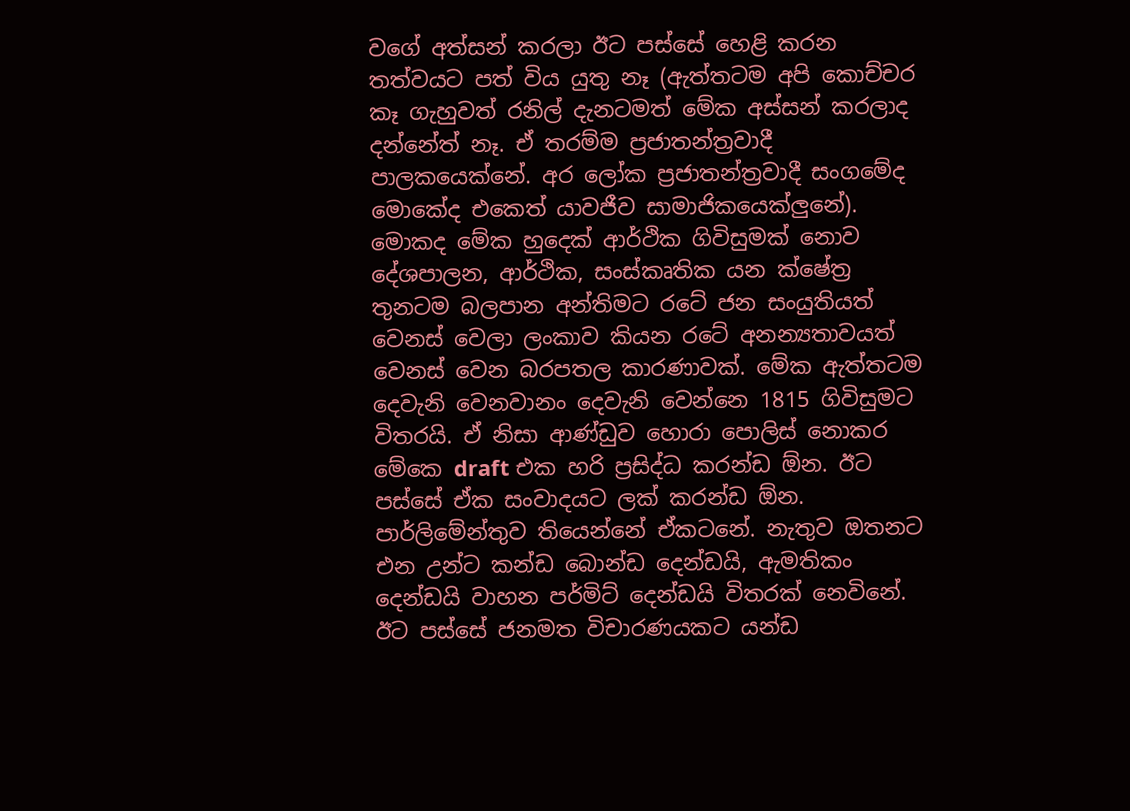වගේ අත්සන් කරලා ඊට පස්සේ හෙළි කරන තත්වයට පත් විය යුතු නෑ (ඇත්තටම අපි කොච්චර කෑ ගැහුවත් රනිල් දැනටමත් මේක අස්සන් කරලාද දන්නේත් නෑ. ඒ තරම්ම ප්‍රජාතන්ත්‍රවාදී පාලකයෙක්නේ. අර ලෝක ප්‍රජාතන්ත්‍රවාදී සංගමේද මොකේද එකෙත් යාවජීව සාමාජිකයෙක්ලුනේ). මොකද මේක හුදෙක් ආර්ථික ගිවිසුමක් නොව දේශපාලන, ආර්ථික, සංස්කෘතික යන ක්ෂේත්‍ර තුනටම බලපාන අන්තිමට රටේ ජන සංයුතියත් වෙනස් වෙලා ලංකාව කියන රටේ අනන්‍යතාවයත් වෙනස් වෙන බරපතල කාරණාවක්. මේක ඇත්තටම දෙවැනි වෙනවානං දෙවැනි වෙන්නෙ 1815 ගිවිසුමට විතරයි. ඒ නිසා ආණ්ඩුව හොරා පොලිස් නොකර මේකෙ draft එක හරි ප්‍රසිද්ධ කරන්ඩ ඕන. ඊට පස්සේ ඒක සංවාදයට ලක් කරන්ඩ ඕන. පාර්ලිමේන්තුව තියෙන්නේ ඒකටනේ. නැතුව ඔතනට එන උන්ට කන්ඩ බොන්ඩ දෙන්ඩයි, ඇමතිකං දෙන්ඩයි වාහන පර්මිට් දෙන්ඩයි විතරක් නෙවිනේ. ඊට පස්සේ ජනමත විචාරණයකට යන්ඩ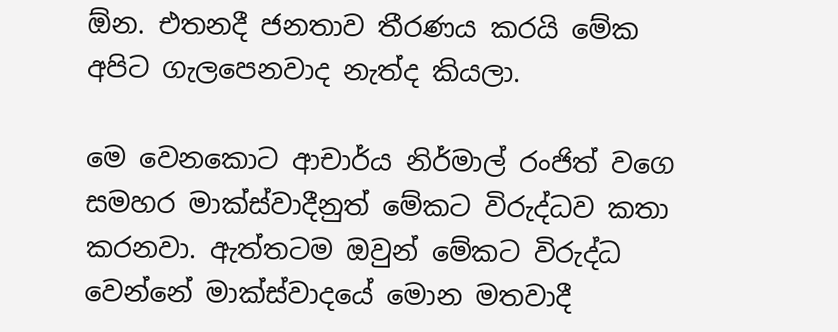ඕන. එතනදී ජනතාව තීරණය කරයි මේක අපිට ගැලපෙනවාද නැත්ද කියලා.

මෙ වෙනකොට ආචාර්ය නිර්මාල් රංජිත් වගෙ සමහර මාක්ස්වාදීනුත් මේකට විරුද්ධව කතා කරනවා. ඇත්තටම ඔවුන් මේකට විරුද්ධ වෙන්නේ මාක්ස්වාදයේ මොන මතවාදී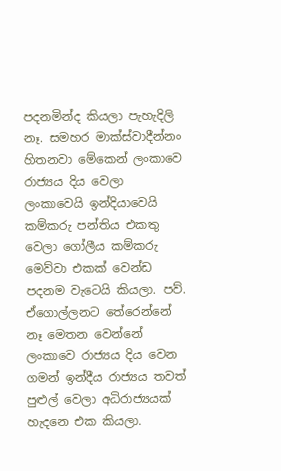පදනමින්ද කියලා පැහැදිලි නෑ. සමහර මාක්ස්වාදීන්නං හිතනවා මේකෙන් ලංකාවෙ රාජ්‍යය දිය වෙලා ලංකාවෙයි ඉන්දියාවෙයි කම්කරු පන්තිය එකතු වෙලා ගෝලීය කම්කරු මෙව්වා එකක් වෙන්ඩ පදනම වැටෙයි කියලා. පව්. ඒගොල්ලනට තේරෙන්නේ නෑ මෙතන වෙන්නේ ලංකාවෙ රාජ්‍යය දිය වෙන ගමන් ඉන්දීය රාජ්‍යය තවත් පුළුල් වෙලා අධිරාජ්‍යයක් හැදනෙ එක කියලා.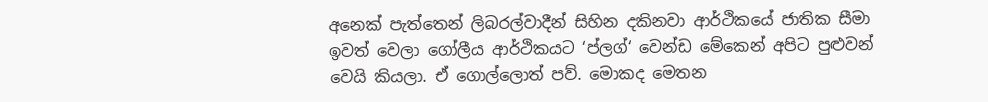අනෙක් පැත්තෙන් ලිබරල්වාදීන් සිහින දකිනවා ආර්ථිකයේ ජාතික සීමා ඉවත් වෙලා ගෝලීය ආර්ථිකයට ‘ප්ලග්‘ වෙන්ඩ මේකෙන් අපිට පුළුවන් වෙයි කියලා. ඒ ගොල්ලොත් පව්. මොකද මෙතන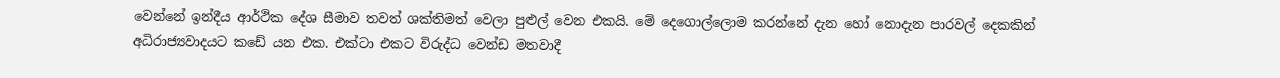වෙන්නේ ඉන්දීය ආර්ථික දේශ සීමාව තවත් ශක්තිමත් වෙලා පුළුල් වෙන එකයි. මේ දෙගොල්ලොම කරන්නේ දැන හෝ නොදැන පාරවල් දෙකකින් අධිරාජ්‍යවාදයට කඩේ යන එක. එක්ටා එකට විරුද්ධ වෙන්ඩ මතවාදී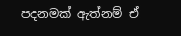පදනමක් ඇත්නම් ඒ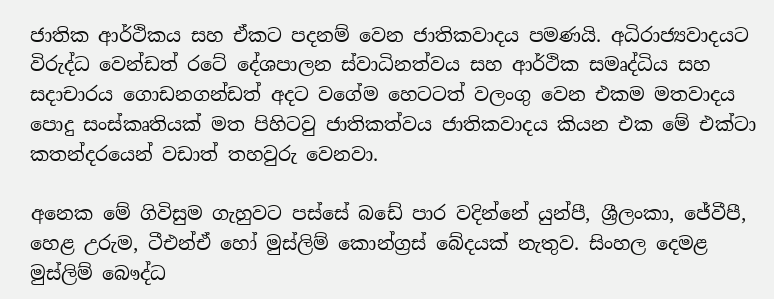ජාතික ආර්ථිකය සහ ඒකට පදනම් වෙන ජාතිකවාදය පමණයි. අධිරාජ්‍යවාදයට විරුද්ධ වෙන්ඩත් රටේ දේශපාලන ස්වාධිනත්වය සහ ආර්ථික සමෘද්ධිය සහ සදාචාරය ගොඩනගන්ඩත් අදට වගේම හෙටටත් වලංගු වෙන එකම මතවාදය පොදු සංස්කෘතියක් මත පිහිටවු ජාතිකත්වය ජාතිකවාදය කියන එක මේ එක්ටා කතන්දරයෙන් වඩාත් තහවුරු වෙනවා.

අනෙක මේ ගිවිසුම ගැහුවට පස්සේ බඩේ පාර වදින්නේ යුන්පී, ශ්‍රීලංකා, ජේවීපී, හෙළ උරුම, ටීඑන්ඒ හෝ මුස්ලිම් කොන්‍ග්‍රස් බේදයක් නැතුව. සිංහල දෙමළ මුස්ලිම් බෞද්ධ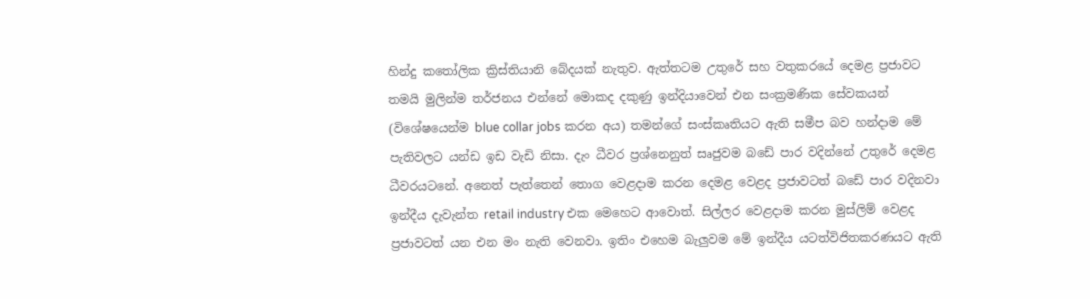හින්දු කතෝලික ක්‍රිස්තියානි බේදයක් නැතුව. ඇත්තටම උතුරේ සහ වතුකරයේ දෙමළ ප්‍රජාවට තමයි මුලින්ම තර්ජනය එන්නේ මොකද දකුණු ඉන්දියාවෙන් එන සංක්‍රමණික සේවකයන් (විශේෂයෙන්ම blue collar jobs කරන අය) තමන්ගේ සංස්කෘතියට ඇති සමීප බව හන්දාම මේ පැතිවලට යන්ඩ ඉඩ වැඩි නිසා. දැං ධීවර ප්‍රශ්නෙනුත් සෘජුවම බඩේ පාර වදින්නේ උතුරේ දෙමළ ධීවරයටනේ. අනෙත් පැත්තෙන් තොග වෙළදාම කරන දෙමළ වෙළද ප්‍රජාවටත් බඩේ පාර වදිනවා ඉන්දීය දැවැන්ත retail industry එක මෙහෙට ආවොත්. සිල්ලර වෙළදාම කරන මුස්ලිම් වෙළද ප්‍රජාවටත් යන එන මං නැති වෙනවා. ඉතිං එහෙම බැලුවම මේ ඉන්දීය යටත්විජිතකරණයට ඇති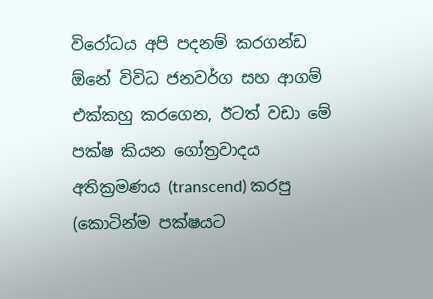විරෝධය අපි පදනම් කරගන්ඩ ඕනේ විවිධ ජනවර්ග සහ ආගම් එක්කහු කරගෙන, ඊටත් වඩා මේ පක්ෂ කියන ගෝත්‍රවාදය අතික්‍රමණය (transcend) කරපු (කොටින්ම පක්ෂයට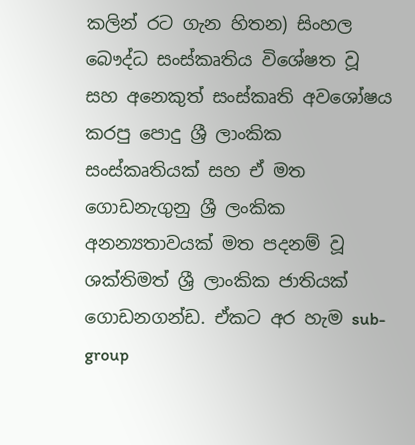කලින් රට ගැන හිතන) සිංහල බෞද්ධ සංස්කෘතිය විශේෂත වූ සහ අනෙකුත් සංස්කෘති අවශෝෂය කරපු පොදු ශ්‍රී ලාංකික සංස්කෘතියක් සහ ඒ මත ගොඩනැගුනු ශ්‍රී ලංකික අනන්‍යතාවයක් මත පදනම් වූ ශක්තිමත් ශ්‍රී ලාංකික ජාතියක් ගොඩනගන්ඩ. ඒකට අර හැම sub-group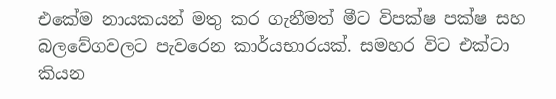එකේම නායකයන් මතු කර ගැනීමත් මීට විපක්ෂ පක්ෂ සහ බලවේගවලට පැවරෙන කාර්යභාරයක්. සමහර විට එක්ටා කියන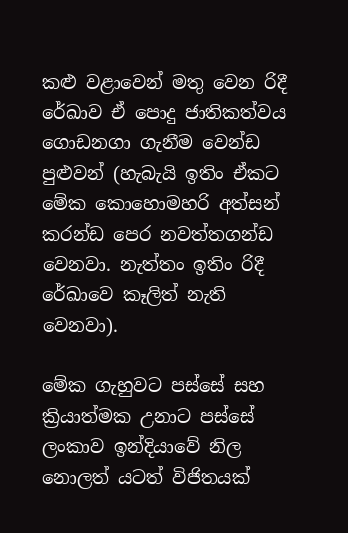කළු වළාවෙන් මතු වෙන රිදී රේඛාව ඒ පොදු ජාතිකත්වය ගොඩනගා ගැනීම වෙන්ඩ පුළුවන් (හැබැයි ඉතිං ඒකට මේක කොහොමහරි අත්සන් කරන්ඩ පෙර නවත්තගන්ඩ වෙනවා. නැත්තං ඉතිං රිදී රේඛාවෙ කෑලිත් නැති වෙනවා).

මේක ගැහුවට පස්සේ සහ ක්‍රියාත්මක උනාට පස්සේ ලංකාව ඉන්දියාවේ නිල නොලත් යටත් විජිතයක්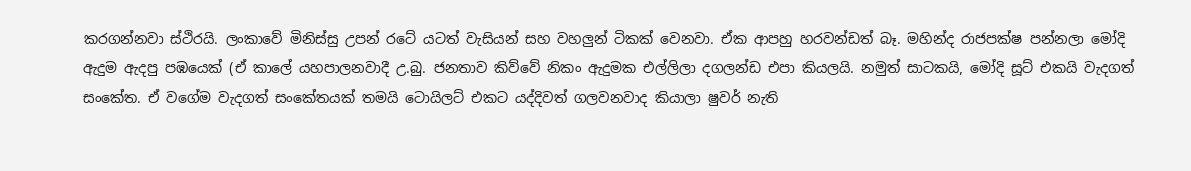කරගන්නවා ස්ථිරයි. ලංකාවේ මිනිස්සු උපන් රටේ යටත් වැසියන් සහ වහලුන් ටිකක් වෙනවා. ඒක ආපහු හරවන්ඩත් බෑ. මහින්ද රාජපක්ෂ පන්නලා මෝදි ඇදුම ඇදපු පඹයෙක් (ඒ කාලේ යහපාලනවාදී උ.බු. ජනතාව කිව්වේ නිකං ඇදුමක එල්ලිලා දගලන්ඩ එපා කියලයි. නමුත් සාටකයි, මෝදි සූට් එකයි වැදගත් සංකේත. ඒ වගේම වැදගත් සංකේතයක් තමයි ටොයිලට් එකට යද්දිවත් ගලවනවාද කියාලා ෂුවර් නැති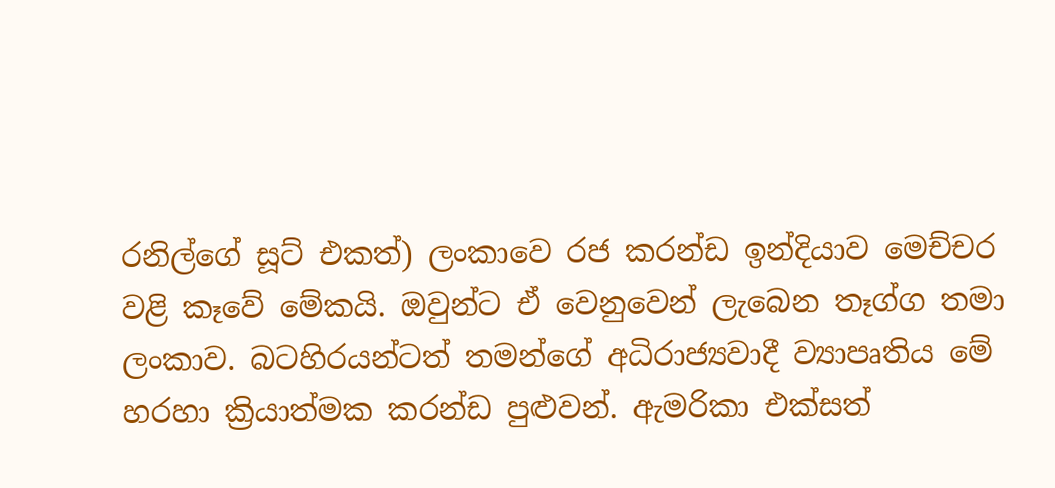රනිල්ගේ සූට් එකත්) ලංකාවෙ රජ කරන්ඩ ඉන්දියාව මෙච්චර වළි කෑවේ මේකයි. ඔවුන්ට ඒ වෙනුවෙන් ලැබෙන තෑග්ග තමා ලංකාව. බටහිරයන්ටත් තමන්ගේ අධිරාජ්‍යවාදී ව්‍යාපෘතිය මේ හරහා ක්‍රියාත්මක කරන්ඩ පුළුවන්. ඇමරිකා එක්සත්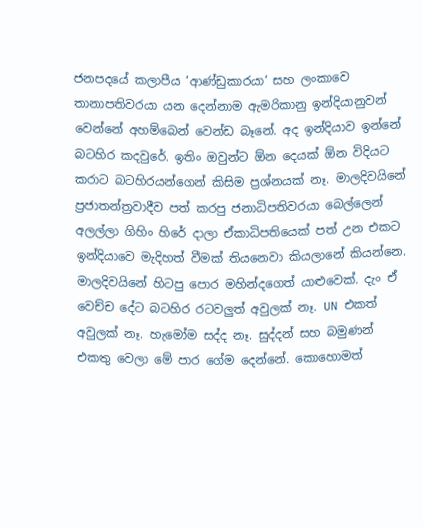ජනපදයේ කලාපීය ‘ආණ්ඩුකාරයා‘ සහ ලංකාවෙ තානාපතිවරයා යන දෙන්නාම ඇමරිකානු ඉන්දියානුවන් වෙන්නේ අහම්බෙන් වෙන්ඩ බෑනේ. අද ඉන්දියාව ඉන්නේ බටහිර කදවුරේ. ඉතිං ඔවුන්ට ඕන දෙයක් ඕන විදියට කරාට බටහිරයන්ගෙන් කිසිම ප්‍රශ්නයක් නෑ. මාලදිවයිනේ ප්‍රජාතන්ත්‍රවාදීව පත් කරපු ජනාධිපතිවරයා බෙල්ලෙන් අලල්ලා ගිහිං හිරේ දාලා ඒකාධිපතියෙක් පත් උන එකට ඉන්දියාවෙ මැදිහත් වීමක් තියනෙවා කියලානේ කියන්නෙ. මාලදිවයිනේ හිටපු පොර මහින්දගෙත් යාළුවෙක්. දැං ඒ වෙච්ච දේට බටහිර රටවලුත් අවුලක් නෑ. UN එකත් අවුලක් නෑ. හැමෝම සද්ද නෑ. සුද්දන් සහ බමුණන් එකතු වෙලා මේ පාර ගේම දෙන්නේ. කොහොමත්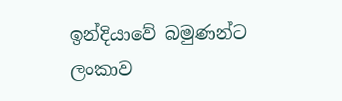ඉන්දියාවේ බමුණන්ට ලංකාව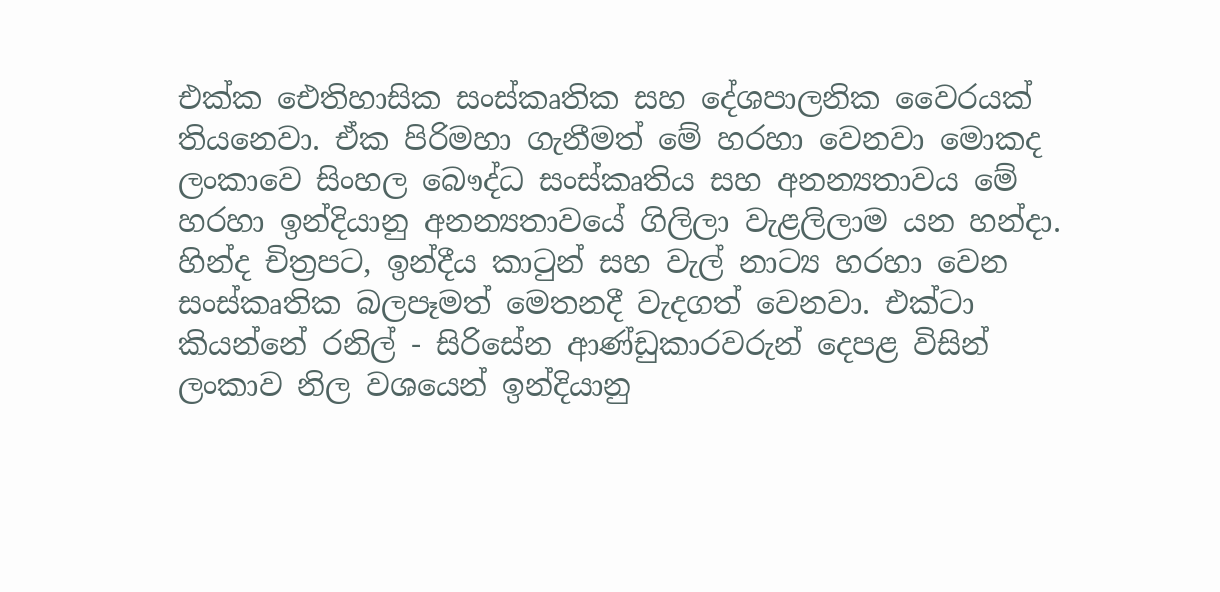එක්ක ඓතිහාසික සංස්කෘතික සහ දේශපාලනික වෛරයක් තියනෙවා. ඒක පිරිමහා ගැනීමත් මේ හරහා වෙනවා මොකද ලංකාවෙ සිංහල බෞද්ධ සංස්කෘතිය සහ අනන්‍යතාවය මේ හරහා ඉන්දියානු අනන්‍යතාවයේ ගිලිලා වැළලිලාම යන හන්දා. හින්ද චිත්‍රපට, ඉන්දීය කාටුන් සහ වැල් නාට්‍ය හරහා වෙන සංස්කෘතික බලපෑමත් මෙතනදී වැදගත් වෙනවා. එක්ටා කියන්නේ රනිල් - සිරිසේන ආණ්ඩුකාරවරුන් දෙපළ විසින් ලංකාව නිල වශයෙන් ඉන්දියානු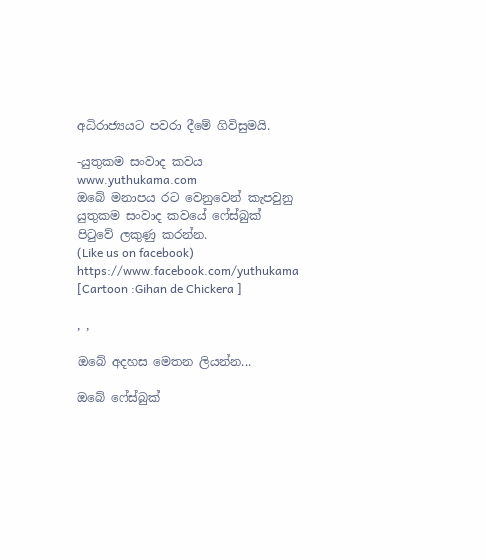අධිරාජ්‍යයට පවරා දීමේ ගිවිසුමයි.

-යුතුකම සංවාද කවය
www.yuthukama.com
ඔබේ මනාපය රට වෙනුවෙන් කැපවුනු යුතුකම සංවාද කවයේ ෆේස්බුක් පිටුවේ ලකුණු කරන්න.
(Like us on facebook)
https://www.facebook.com/yuthukama
[Cartoon :Gihan de Chickera ]

, ,

ඔබේ අදහස මෙතන ලියන්න...

ඔබේ ෆේස්බුක්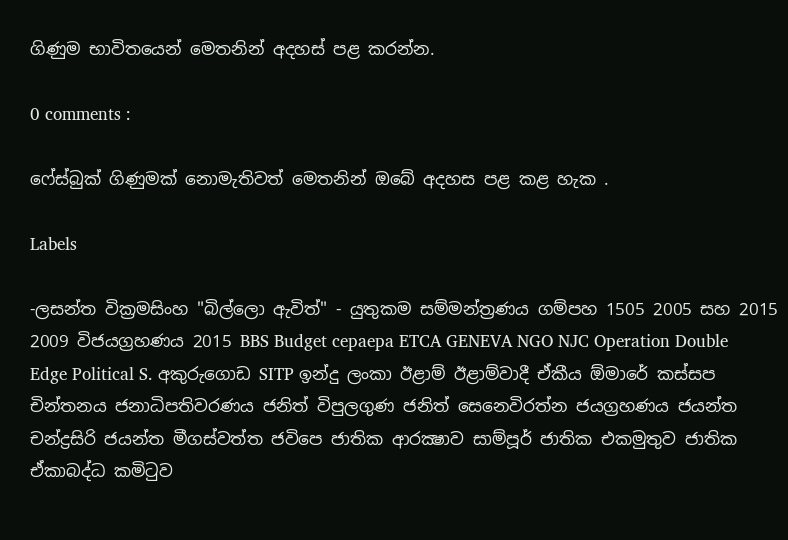ගිණුම භාවිතයෙන් මෙතනින් අදහස් පළ කරන්න.

0 comments :

ෆේස්බුක් ගිණුමක් නොමැතිවත් මෙතනින් ඔබේ අදහස පළ කළ හැක .

Labels

-ලසන්ත වික්‍රමසිංහ "බිල්ලො ඇවිත්" - යුතුකම සම්මන්ත්‍රණය ගම්පහ 1505 2005 සහ 2015 2009 විජයග්‍රහණය 2015 BBS Budget cepaepa ETCA GENEVA NGO NJC Operation Double Edge Political S. අකුරුගොඩ SITP ඉන්දු ලංකා ඊළාම් ඊළාම්වාදී ඒකීය ඕමාරේ කස්‌සප චින්තනය ජනාධිපතිවරණය ජනිත් විපුලගුණ ජනිත් සෙනෙවිරත්න ජයග්‍රහණය ජයන්ත චන්ද්‍රසිරි ජයන්ත මීගස්වත්ත ජවිපෙ ජාතික ආරක්‍ෂාව සාම්පූර් ජාතික එකමුතුව ජාතික ඒකාබද්ධ කමිටුව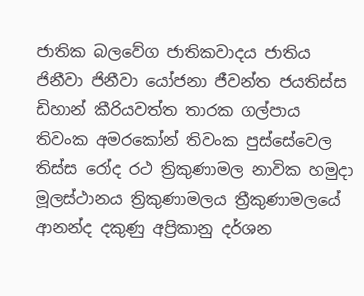ජාතික බලවේග ජාතිකවාදය ජාතිය ජිනීවා ජිනීවා යෝජනා ජීවන්ත ජයතිස්ස ඩිහාන් කීරියවත්ත තාරක ගල්පාය තිවංක අමරකෝන් තිවංක පුස්සේවෙල තිස්‌ස රෝද රථ ත්‍රිකුණාමල නාවික හමුදා මූලස්‌ථානය ත්‍රිකුණාමලය ත්‍රීකුණාමලයේ ආනන්ද දකුණු අප්‍රිකානු දර්ශන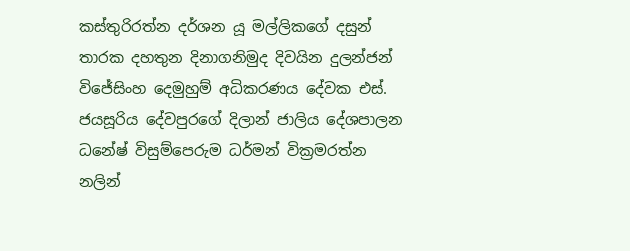කස්තුරිරත්න දර්ශන යූ මල්ලිකගේ දසුන් තාරක දහතුන දිනාගනිමුද දිවයින දුලන්ජන් විජේසිංහ දෙමුහුම් අධිකරණය දේවක එස්. ජයසූරිය දේවපුරගේ දිලාන් ජාලිය දේශපාලන ධනේෂ් විසුම්පෙරුම ධර්මන් වික්‍රමරත්න නලින්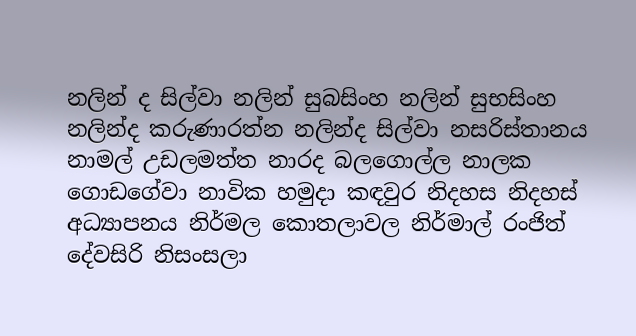නලින් ද සිල්වා නලින් සුබසිංහ නලින් සුභසිංහ නලින්ද කරුණාරත්න නලින්ද සිල්වා නසරිස්‌තානය නාමල් උඩලමත්ත නාරද බලගොල්ල නාලක ගොඩගේවා නාවික හමුදා කඳවුර නිදහස නිදහස් අධ්‍යාපනය නිර්මල කොතලාවල නිර්මාල් රංජිත් දේවසිරි නිසංසලා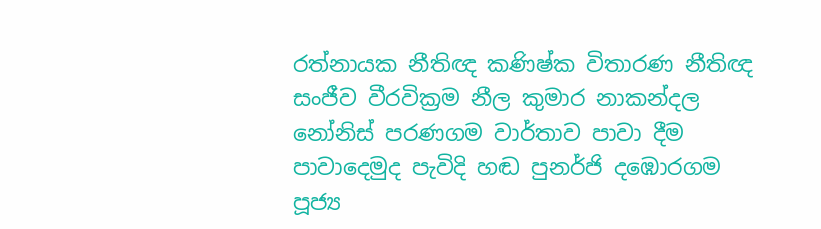රත්නායක නීතිඥ කණිෂ්ක විතාරණ නීතිඥ සංජීව වීරවික්‍රම නීල කුමාර නාකන්දල නෝනිස් පරණගම වාර්තාව පාවා දීම පාවාදෙමුද පැවිදි හඬ පුනර්ජි දඹොරගම පූජ්‍ය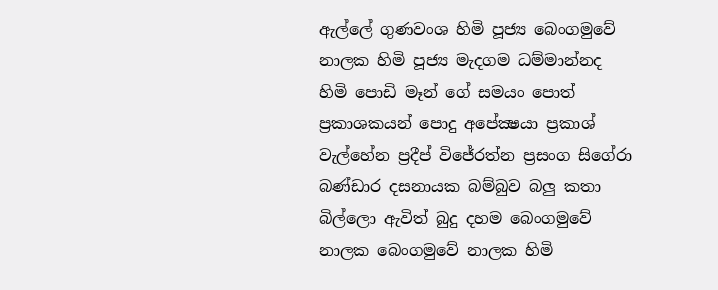ඇල්ලේ ගුණවංශ හිමි පූජ්‍ය බෙංගමුවේ නාලක හිමි පූජ්‍ය මැදගම ධම්මාන්නද හිමි පොඩි මෑන් ගේ සමයං පොත් ප්‍රකාශකයන් පොදු අපේක්‍ෂයා ප්‍රකාශ් වැල්හේන ප්‍රදීප් විජේරත්න ප්‍රසංග සිගේරා බණ්ඩාර දසනායක බම්බුව බලු කතා බිල්ලො ඇවිත් බුදු දහම බෙංගමුවේ නාලක බෙංගමුවේ නාලක හිමි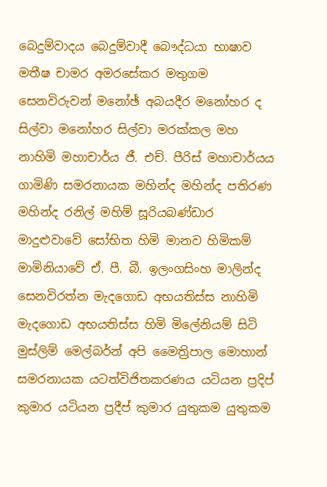බෙදුම්වාදය බෙදුම්වාදී බෞද්ධයා භාෂාව මතීෂ චාමර අමරසේකර මතුගම සෙනවිරුවන් මනෝඡ් අබයදීර මනෝහර ද සිල්වා මනෝහර සිල්වා මරක්කල මහ නාහිමි මහාචාර්ය ජී. එච්. පීරිස් මහාචාර්යය ගාමිණි සමරනායක මහින්ද මහින්ද පතිරණ මහින්ද රනිල් මහිම් සූරියබණ්ඩාර මාදුළුවාවේ සෝභිත හිමි මානව හිමිකම් මාමිනියාවේ ඒ. පී. බී. ඉලංගසිංහ මාලින්ද සෙනවිරත්න මැදගොඩ අභයතිස්ස නාහිමි මැදගොඩ අභයතිස්ස හිමි මිලේනියම් සිටි මුස්‌ලිම් මෙල්බර්න් අපි මෛත්‍රිපාල මොහාන් සමරනායක යටත්විජිතකරණය යටියන ප්‍රදිප් කුමාර යටියන ප්‍රදීප් කුමාර යුතුකම යුතුකම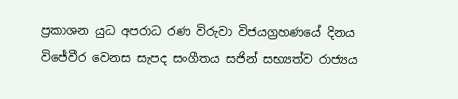ප්‍රකාශන යුධ අපරාධ රණ විරුවා විජයග්‍රහණයේ දිනය විජේවීර වෙනස සැපද සංගීතය සජින් සභ්‍යත්ව රාජ්‍යය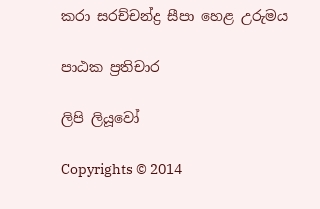කරා සරච්චන්ද්‍ර සීපා හෙළ උරුමය

පාඨක ප්‍රතිචාර

ලිපි ලියූවෝ

Copyrights © 2014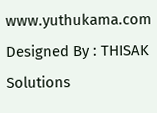www.yuthukama.com Designed By : THISAK Solutions